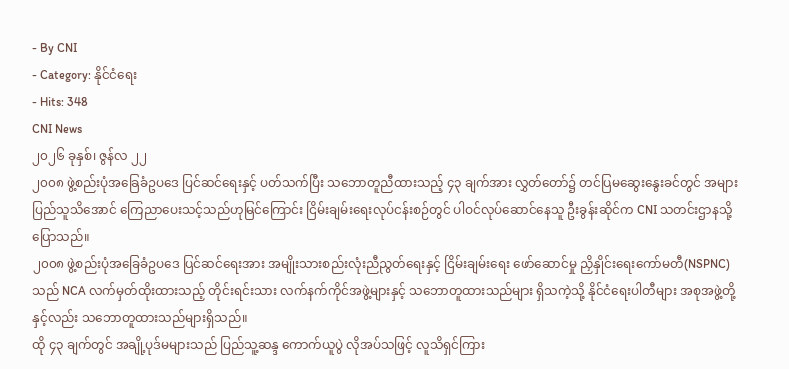- By CNI
- Category: နိုင်ငံရေး
- Hits: 348
CNI News
၂၀၂၆ ခုနှစ်၊ ဇွန်လ ၂၂
၂၀၀၈ ဖွဲ့စည်းပုံအခြေခံဥပဒေ ပြင်ဆင်ရေးနှင့် ပတ်သက်ပြီး သဘောတူညီထားသည့် ၄၃ ချက်အား လွှတ်တော်၌ တင်ပြမဆွေးနွေးခင်တွင် အများပြည်သူသိအောင် ကြေညာပေးသင့်သည်ဟုမြင်ကြောင်း ငြိမ်းချမ်းရေးလုပ်ငန်းစဉ်တွင် ပါဝင်လုပ်ဆောင်နေသူ ဦးခွန်းဆိုင်က CNI သတင်းဌာနသို့ ပြောသည်။
၂၀၀၈ ဖွဲ့စည်းပုံအခြေခံဥပဒေ ပြင်ဆင်ရေးအား အမျိုးသားစည်းလုံးညီညွတ်ရေးနှင့် ငြိမ်းချမ်းရေး ဖော်ဆောင်မှု ညှိနှိုင်းရေးကော်မတီ(NSPNC)သည် NCA လက်မှတ်ထိုးထားသည့် တိုင်းရင်းသား လက်နက်ကိုင်အဖွဲ့များနှင့် သဘောတူထားသည်များ ရှိသကဲ့သို့ နိုင်ငံရေးပါတီများ အစုအဖွဲ့တို့နှင့်လည်း သဘောတူထားသည်များရှိသည်။
ထို ၄၃ ချက်တွင် အချို့ပုဒ်မများသည် ပြည်သူ့ဆန္ဒ ကောက်ယူပွဲ လိုအပ်သဖြင့် လူသိရှင်ကြား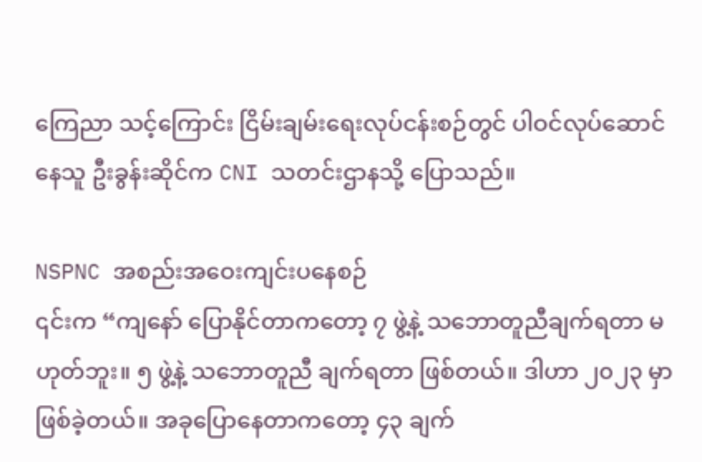ကြေညာ သင့်ကြောင်း ငြိမ်းချမ်းရေးလုပ်ငန်းစဉ်တွင် ပါဝင်လုပ်ဆောင်နေသူ ဦးခွန်းဆိုင်က CNI သတင်းဌာနသို့ ပြောသည်။

NSPNC အစည်းအဝေးကျင်းပနေစဉ်
၎င်းက “ကျနော် ပြောနိုင်တာကတော့ ၇ ဖွဲ့နဲ့ သဘောတူညီချက်ရတာ မဟုတ်ဘူး။ ၅ ဖွဲ့နဲ့ သဘောတူညီ ချက်ရတာ ဖြစ်တယ်။ ဒါဟာ ၂၀၂၃ မှာဖြစ်ခဲ့တယ်။ အခုပြောနေတာကတော့ ၄၃ ချက်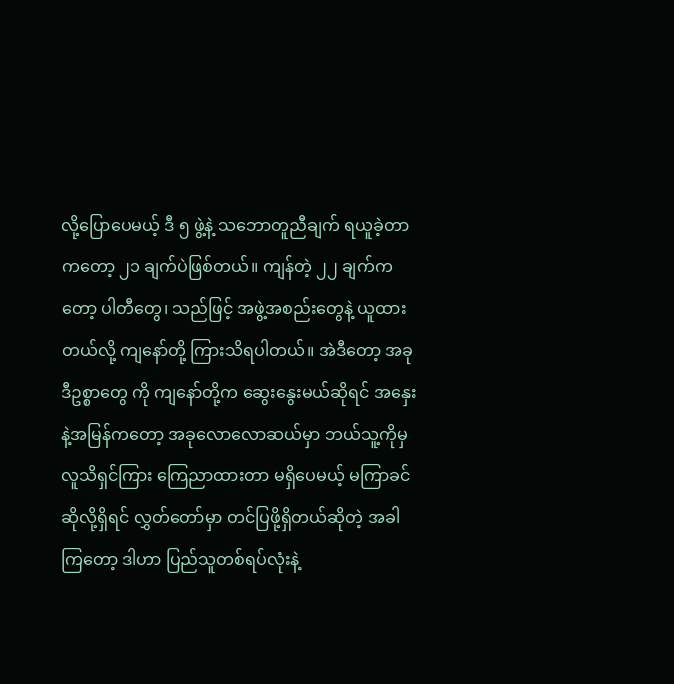လို့ပြောပေမယ့် ဒီ ၅ ဖွဲ့နဲ့ သဘောတူညီချက် ရယူခဲ့တာကတော့ ၂၁ ချက်ပဲဖြစ်တယ်။ ကျန်တဲ့ ၂၂ ချက်ကတော့ ပါတီတွေ၊ သည်ဖြင့် အဖွဲ့အစည်းတွေနဲ့ ယူထားတယ်လို့ ကျနော်တို့ ကြားသိရပါတယ်။ အဲဒီတော့ အခုဒီဥစ္စာတွေ ကို ကျနော်တို့က ဆွေးနွေးမယ်ဆိုရင် အနှေးနဲ့အမြန်ကတော့ အခုလောလောဆယ်မှာ ဘယ်သူ့ကိုမှ လူသိရှင်ကြား ကြေညာထားတာ မရှိပေမယ့် မကြာခင် ဆိုလို့ရှိရင် လွှတ်တော်မှာ တင်ပြဖို့ရှိတယ်ဆိုတဲ့ အခါကြတော့ ဒါဟာ ပြည်သူတစ်ရပ်လုံးနဲ့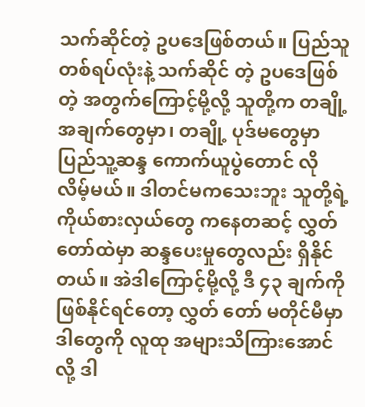သက်ဆိုင်တဲ့ ဥပဒေဖြစ်တယ်။ ပြည်သူတစ်ရပ်လုံးနဲ့ သက်ဆိုင် တဲ့ ဥပဒေဖြစ်တဲ့ အတွက်ကြောင့်မို့လို့ သူတို့က တချို့အချက်တွေမှာ၊ တချို့ ပုဒ်မတွေမှာ ပြည်သူ့ဆန္ဒ ကောက်ယူပွဲတောင် လိုလိမ့်မယ်။ ဒါတင်မကသေးဘူး သူတို့ရဲ့ ကိုယ်စားလှယ်တွေ ကနေတဆင့် လွှတ် တော်ထဲမှာ ဆန္ဒပေးမှုတွေလည်း ရှိနိုင်တယ်။ အဲဒါကြောင့်မို့လို့ ဒီ ၄၃ ချက်ကို ဖြစ်နိုင်ရင်တော့ လွှတ် တော် မတိုင်မီမှာ ဒါတွေကို လူထု အများသိကြားအောင်လို့ ဒါ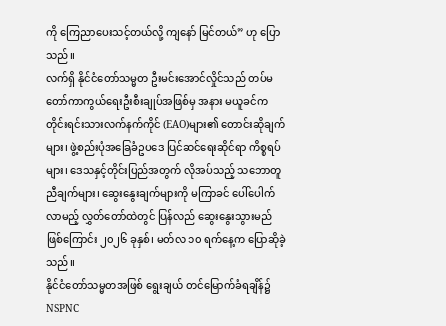ကို ကြေညာပေးသင့်တယ်လို့ ကျနော် မြင်တယ်” ဟု ပြောသည်။
လက်ရှိ နိုင်ငံတော်သမ္မတ ဦးမင်းအောင်လှိုင်သည် တပ်မတော်ကာကွယ်ရေးဦးစီးချုပ်အဖြစ်မှ အနား မယူခင်က တိုင်းရင်းသားလက်နက်ကိုင် (EAO)များ၏ တောင်းဆိုချက်များ၊ ဖွဲ့စည်းပုံအခြေခံဥပဒေ ပြင်ဆင်ရေးဆိုင်ရာ ကိစ္စရပ်များ၊ ဒေသနှင့်တိုင်းပြည်အတွက် လိုအပ်သည့် သဘောတူညီချက်များ၊ ဆွေးနွေးချက်များကို မကြာခင် ပေါ်ပေါက်လာမည့် လွှတ်တော်ထဲတွင် ပြန်လည် ဆွေးနွေးသွားမည် ဖြစ်ကြောင်း ၂၀၂၆ ခုနှစ်၊ မတ်လ ၁၀ ရက်နေ့က ပြောဆိုခဲ့သည်။
နိုင်ငံတော်သမ္မတအဖြစ် ရွေးချယ် တင်မြောက်ခံရချိန်၌ NSPNC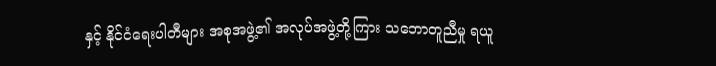နှင့် နိုင်ငံရေးပါတီများ အစုအဖွဲ့၏ အလုပ်အဖွဲ့တို့ကြား သဘောတူညီမှု ရယူ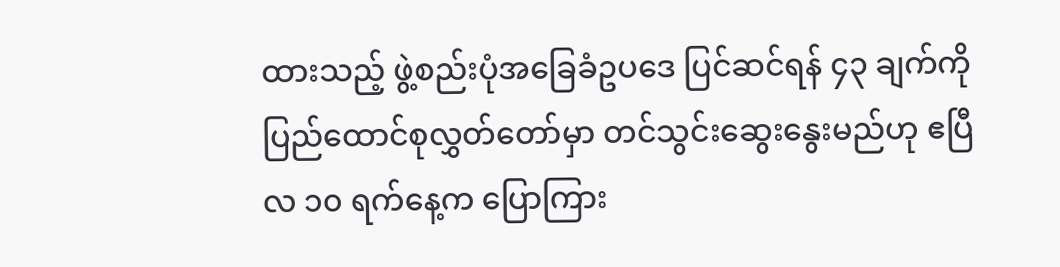ထားသည့် ဖွဲ့စည်းပုံအခြေခံဥပဒေ ပြင်ဆင်ရန် ၄၃ ချက်ကို ပြည်ထောင်စုလွှတ်တော်မှာ တင်သွင်းဆွေးနွေးမည်ဟု ဧပြီလ ၁၀ ရက်နေ့က ပြောကြား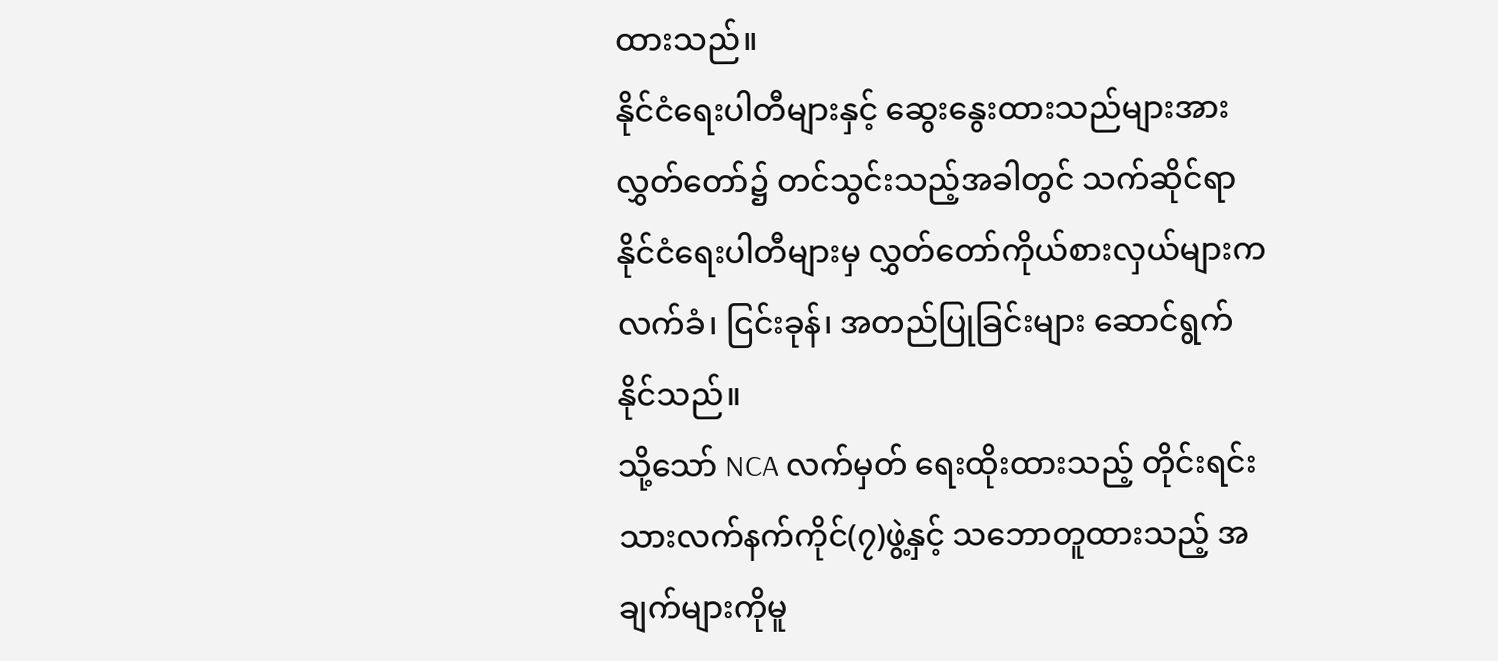ထားသည်။
နိုင်ငံရေးပါတီများနှင့် ဆွေးနွေးထားသည်များအား လွှတ်တော်၌ တင်သွင်းသည့်အခါတွင် သက်ဆိုင်ရာ နိုင်ငံရေးပါတီများမှ လွှတ်တော်ကိုယ်စားလှယ်များက လက်ခံ၊ ငြင်းခုန်၊ အတည်ပြုခြင်းများ ဆောင်ရွက် နိုင်သည်။
သို့သော် NCA လက်မှတ် ရေးထိုးထားသည့် တိုင်းရင်းသားလက်နက်ကိုင်(၇)ဖွဲ့နှင့် သဘောတူထားသည့် အချက်များကိုမူ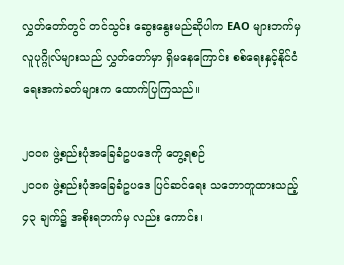လွှတ်တော်တွင် တင်သွင်း ဆွေးနွေးမည်ဆိုပါက EAO များဘက်မှ လူပုဂ္ဂိုလ်များသည် လွှတ်တော်မှာ ရှိမနေကြောင်း စစ်ရေးနှင့်နိုင်ငံရေးအကဲခတ်များက ထောက်ပြကြသည်။

၂၀၀၈ ဖွဲ့စည်းပုံအခြေခံဥပဒေကို တွေ့ရစဉ်
၂၀၀၈ ဖွဲ့စည်းပုံအခြေခံဥပဒေ ပြင်ဆင်ရေး သဘောတူထားသည့် ၄၃ ချက်၌ အစိုးရဘက်မှ လည်း ကောင်း၊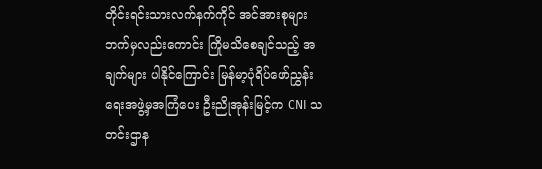တိုင်းရင်းသားလက်နက်ကိုင် အင်အားစုများဘက်မှလည်းကောင်း ကြိုမသိစေချင်သည့် အချက်များ ပါနိုင်ကြောင်း မြန်မာ့ပုံရိပ်ဖော်ညွှန်းရေးအဖွဲ့မှအကြံပေး ဦးညိုအုန်းမြင့်က CNI သတင်းဌာန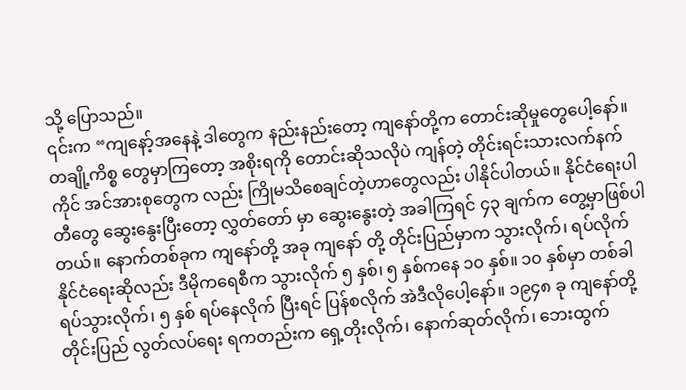သို့ ပြောသည်။
၎င်းက “ကျနော့်အနေနဲ့ ဒါတွေက နည်းနည်းတော့ ကျနော်တို့က တောင်းဆိုမှုတွေပေါ့နော်။ တချို့ကိစ္စ တွေမှာကြတော့ အစိုးရကို တောင်းဆိုသလိုပဲ ကျန်တဲ့ တိုင်းရင်းသားလက်နက်ကိုင် အင်အားစုတွေက လည်း ကြိုမသိစေချင်တဲ့ဟာတွေလည်း ပါနိုင်ပါတယ်။ နိုင်ငံရေးပါတီတွေ ဆွေးနွေးပြီးတော့ လွှတ်တော် မှာ ဆွေးနွေးတဲ့ အခါကြရင် ၄၃ ချက်က တွေ့မှာဖြစ်ပါတယ်။ နောက်တစ်ခုက ကျနော်တို့ အခု ကျနော် တို့ တိုင်းပြည်မှာက သွားလိုက်၊ ရပ်လိုက် နိုင်ငံရေးဆိုလည်း ဒီမိုကရေစီက သွားလိုက် ၅ နှစ်၊ ၅ နှစ်ကနေ ၁၀ နှစ်။ ၁၀ နှစ်မှာ တစ်ခါ ရပ်သွားလိုက်၊ ၅ နှစ် ရပ်နေလိုက် ပြီးရင် ပြန်စလိုက် အဲဒီလိုပေါ့နော်။ ၁၉၄၈ ခု ကျနော်တို့ တိုင်းပြည် လွတ်လပ်ရေး ရကတည်းက ရှေ့တိုးလိုက်၊ နောက်ဆုတ်လိုက်၊ ဘေးထွက်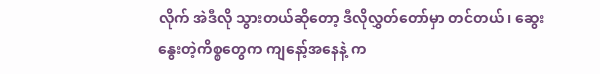လိုက် အဲဒီလို သွားတယ်ဆိုတော့ ဒီလိုလွှတ်တော်မှာ တင်တယ်၊ ဆွေးနွေးတဲ့ကိစ္စတွေက ကျနော့်အနေနဲ့ က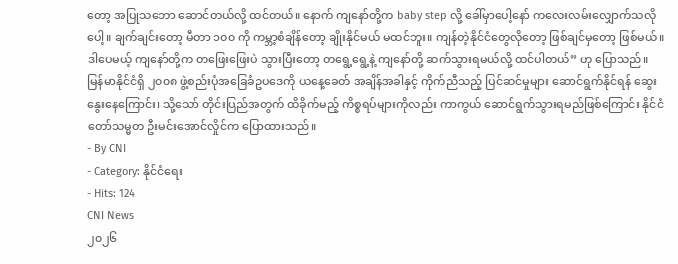တော့ အပြုသဘော ဆောင်တယ်လို့ ထင်တယ်။ နောက် ကျနော်တို့က baby step လို့ ခေါ်မှာပေါ့နော် ကလေးလမ်းလျှောက်သလိုပေါ့။ ချက်ချင်းတော့ မီတာ ၁၀၀ ကို ကမ္ဘာ့စံချိန်တော့ ချိုးနိုင်မယ် မထင်ဘူး။ ကျန်တဲ့နိုင်ငံတွေလိုတော့ ဖြစ်ချင်မှတော့ ဖြစ်မယ်။ ဒါပေမယ့် ကျနော်တို့က တဖြေးဖြေးပဲ သွားပြီးတော့ တရွေ့ရွေ့နဲ့ ကျနော်တို့ ဆက်သွားရမယ်လို့ ထင်ပါတယ်” ဟု ပြောသည်။
မြန်မာနိုင်ငံရှိ ၂၀၀၈ ဖွဲ့စည်းပုံအခြေခံဥပဒေကို ယနေ့ခေတ် အချိန်အခါနှင့် ကိုက်ညီသည့် ပြင်ဆင်မှုများ ဆောင်ရွက်နိုင်ရန် ဆွေးနွေးနေကြောင်း၊ သို့သော် တိုင်းပြည်အတွက် ထိခိုက်မည့် ကိစ္စရပ်များကိုလည်း ကာကွယ် ဆောင်ရွက်သွားရမည်ဖြစ်ကြောင်း နိုင်ငံတော်သမ္မတ ဦးမင်းအောင်လှိုင်က ပြောထားသည်။
- By CNI
- Category: နိုင်ငံရေး
- Hits: 124
CNI News
၂၀၂၆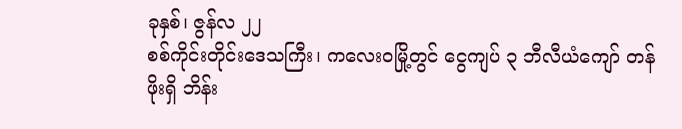ခုနှစ်၊ ဇွန်လ ၂၂
စစ်ကိုင်းတိုင်းဒေသကြီး၊ ကလေးဝမြို့တွင် ငွေကျပ် ၃ ဘီလီယံကျော် တန်ဖိုးရှိ ဘိန်း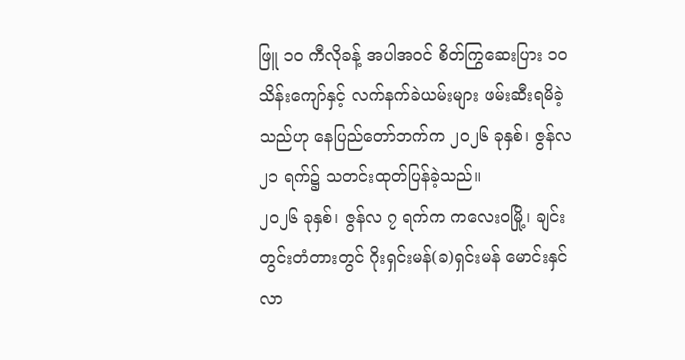ဖြူ ၁၀ ကီလိုခန့် အပါအဝင် စိတ်ကြွဆေးပြား ၁၀ သိန်းကျော်နှင့် လက်နက်ခဲယမ်းများ ဖမ်းဆီးရမိခဲ့သည်ဟု နေပြည်တော်ဘက်က ၂၀၂၆ ခုနှစ်၊ ဇွန်လ ၂၁ ရက်၌ သတင်းထုတ်ပြန်ခဲ့သည်။
၂၀၂၆ ခုနှစ်၊ ဇွန်လ ၇ ရက်က ကလေးဝမြို့၊ ချင်းတွင်းတံတားတွင် ဂိုးရှင်းမန်(ခ)ရှင်းမန် မောင်းနှင်လာ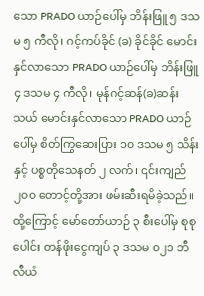သော PRADO ယာဉ်ပေါ်မှ ဘိန်းဖြူ ၅ ဒသမ ၅ ကီလို၊ ဂင့်ကပ်ခိုင် (ခ) ခိုင်ခိုင် မောင်းနှင်လာသော PRADO ယာဉ်ပေါ်မှ ဘိန်းဖြူ ၄ ဒသမ ၄ ကီလို၊ မုန်ဂင့်ဆန်(ခ)ဆန်းသယ် မောင်းနှင်လာသော PRADO ယာဉ်ပေါ်မှ စိတ်ကြွဆေးပြား ၁၀ ဒသမ ၅ သိန်းနှင့် ပစ္စတိုသေနတ် ၂ လက်၊ ၎င်းကျည် ၂၀၀ တောင့်တို့အား ဖမ်းဆီးရမိခဲ့သည်။
ထို့ကြောင့် မော်တော်ယာဉ် ၃ စီးပေါ်မှ စုစုပေါင်း တန်ဖိုးငွေကျပ် ၃ ဒသမ ၀၂၁ ဘီလီယံ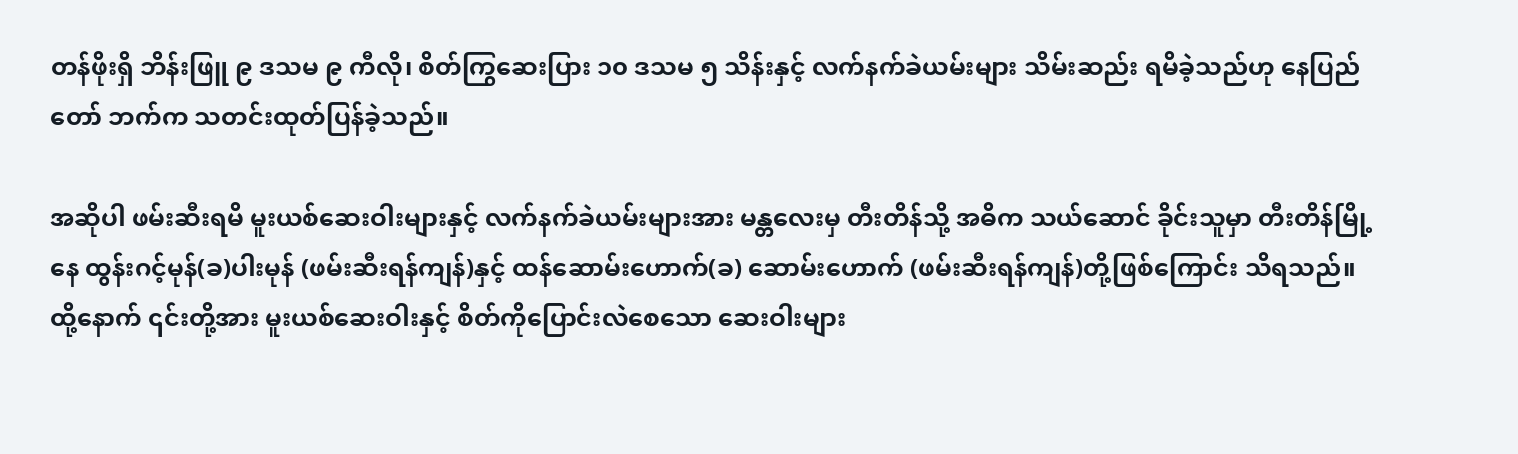တန်ဖိုးရှိ ဘိန်းဖြူ ၉ ဒသမ ၉ ကီလို၊ စိတ်ကြွဆေးပြား ၁၀ ဒသမ ၅ သိန်းနှင့် လက်နက်ခဲယမ်းများ သိမ်းဆည်း ရမိခဲ့သည်ဟု နေပြည်တော် ဘက်က သတင်းထုတ်ပြန်ခဲ့သည်။

အဆိုပါ ဖမ်းဆီးရမိ မူးယစ်ဆေးဝါးများနှင့် လက်နက်ခဲယမ်းများအား မန္တလေးမှ တီးတိန်သို့ အဓိက သယ်ဆောင် ခိုင်းသူမှာ တီးတိန်မြို့နေ ထွန်းဂင့်မုန်(ခ)ပါးမုန် (ဖမ်းဆီးရန်ကျန်)နှင့် ထန်ဆောမ်းဟောက်(ခ) ဆောမ်းဟောက် (ဖမ်းဆီးရန်ကျန်)တို့ဖြစ်ကြောင်း သိရသည်။
ထို့နောက် ၎င်းတို့အား မူးယစ်ဆေးဝါးနှင့် စိတ်ကိုပြောင်းလဲစေသော ဆေးဝါးများ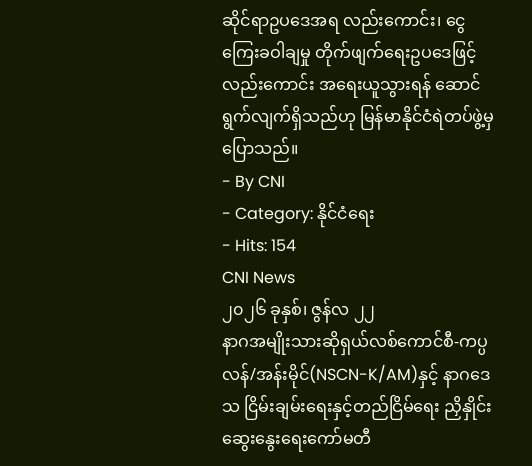ဆိုင်ရာဥပဒေအရ လည်းကောင်း၊ ငွေကြေးခဝါချမှု တိုက်ဖျက်ရေးဥပဒေဖြင့်လည်းကောင်း အရေးယူသွားရန် ဆောင်ရွက်လျက်ရှိသည်ဟု မြန်မာနိုင်ငံရဲတပ်ဖွဲ့မှ ပြောသည်။
- By CNI
- Category: နိုင်ငံရေး
- Hits: 154
CNI News
၂၀၂၆ ခုနှစ်၊ ဇွန်လ ၂၂
နာဂအမျိုးသားဆိုရှယ်လစ်ကောင်စီ-ကပ္ပလန်/အန်းမိုင်(NSCN-K/AM)နှင့် နာဂဒေသ ငြိမ်းချမ်းရေးနှင့်တည်ငြိမ်ရေး ညှိနှိုင်းဆွေးနွေးရေးကော်မတီ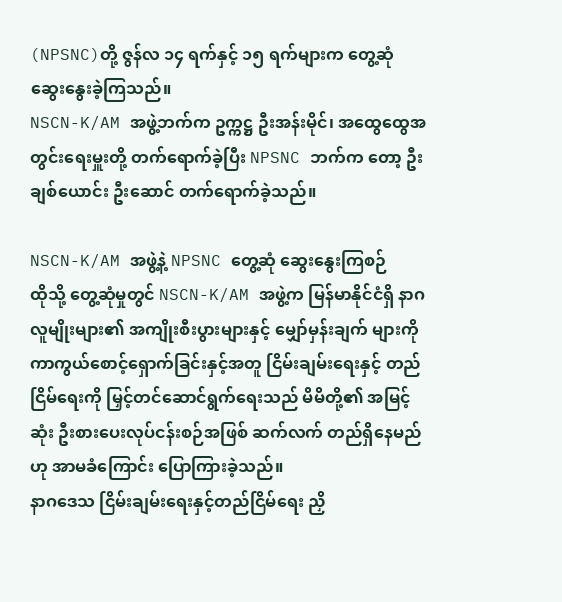(NPSNC)တို့ ဇွန်လ ၁၄ ရက်နှင့် ၁၅ ရက်များက တွေ့ဆုံ ဆွေးနွေးခဲ့ကြသည်။
NSCN-K/AM အဖွဲ့ဘက်က ဥက္ကဋ္ဌ ဦးအန်းမိုင်၊ အထွေထွေအတွင်းရေးမှူးတို့ တက်ရောက်ခဲ့ပြီး NPSNC ဘက်က တော့ ဦးချစ်ယောင်း ဦးဆောင် တက်ရောက်ခဲ့သည်။

NSCN-K/AM အဖွဲ့နဲ့ NPSNC တွေ့ဆုံ ဆွေးနွေးကြစဉ်
ထိုသို့ တွေ့ဆုံမှုတွင် NSCN-K/AM အဖွဲ့က မြန်မာနိုင်ငံရှိ နာဂလူမျိုးများ၏ အကျိုးစီးပွားများနှင့် မျှော်မှန်းချက် များကို ကာကွယ်စောင့်ရှောက်ခြင်းနှင့်အတူ ငြိမ်းချမ်းရေးနှင့် တည်ငြိမ်ရေးကို မြှင့်တင်ဆောင်ရွက်ရေးသည် မိမိတို့၏ အမြင့်ဆုံး ဦးစားပေးလုပ်ငန်းစဉ်အဖြစ် ဆက်လက် တည်ရှိနေမည်ဟု အာမခံကြောင်း ပြောကြားခဲ့သည်။
နာဂဒေသ ငြိမ်းချမ်းရေးနှင့်တည်ငြိမ်ရေး ညှိ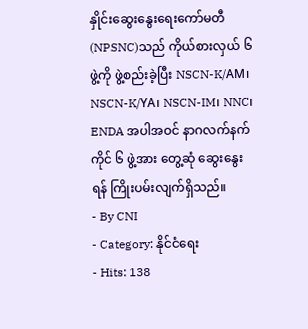နှိုင်းဆွေးနွေးရေးကော်မတီ(NPSNC)သည် ကိုယ်စားလှယ် ၆ ဖွဲ့ကို ဖွဲ့စည်းခဲ့ပြီး NSCN-K/AM၊ NSCN-K/YA၊ NSCN-IM၊ NNC၊ ENDA အပါအဝင် နာဂလက်နက်ကိုင် ၆ ဖွဲ့အား တွေ့ဆုံ ဆွေးနွေးရန် ကြိုးပမ်းလျက်ရှိသည်။
- By CNI
- Category: နိုင်ငံရေး
- Hits: 138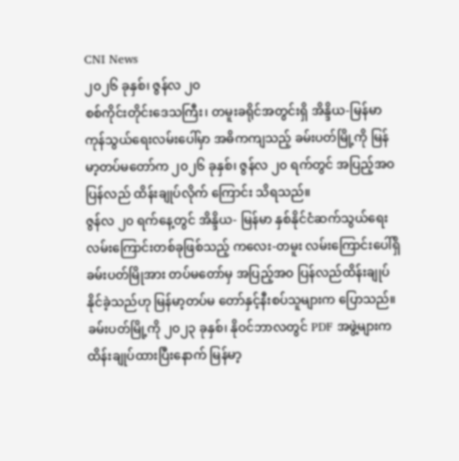CNI News
၂၀၂၆ ခုနှစ်၊ ဇွန်လ ၂၀
စစ်ကိုင်းတိုင်းဒေသကြီး၊ တမူးခရိုင်အတွင်းရှိ အိန္ဒိယ-မြန်မာ ကုန်သွယ်ရေးလမ်းပေါ်မှာ အဓိကကျသည့် ခမ်းပတ်မြို့ကို မြန်မာ့တပ်မတော်က ၂၀၂၆ ခုနှစ်၊ ဇွန်လ ၂၀ ရက်တွင် အပြည့်အဝ ပြန်လည် ထိန်းချုပ်လိုက် ကြောင်း သိရသည်။
ဇွန်လ ၂၀ ရက်နေ့တွင် အိန္ဒိယ- မြန်မာ နှစ်နိုင်ငံဆက်သွယ်ရေး လမ်းကြောင်းတစ်ခုဖြစ်သည့် ကလေး-တမူး လမ်းကြောင်းပေါ်ရှိ ခမ်းပတ်မြိုအား တပ်မတော်မှ အပြည့်အဝ ပြန်လည်ထိန်းချုပ်နိုင်ခဲ့သည်ဟု မြန်မာ့တပ်မ တော်နှင့်နီးစပ်သူများက ပြောသည်။
ခမ်းပတ်မြို့ကို ၂၀၂၃ ခုနှစ်၊ နိုဝင်ဘာလတွင် PDF အဖွဲ့များက ထိန်းချုပ်ထားပြီးနောက် မြန်မာ့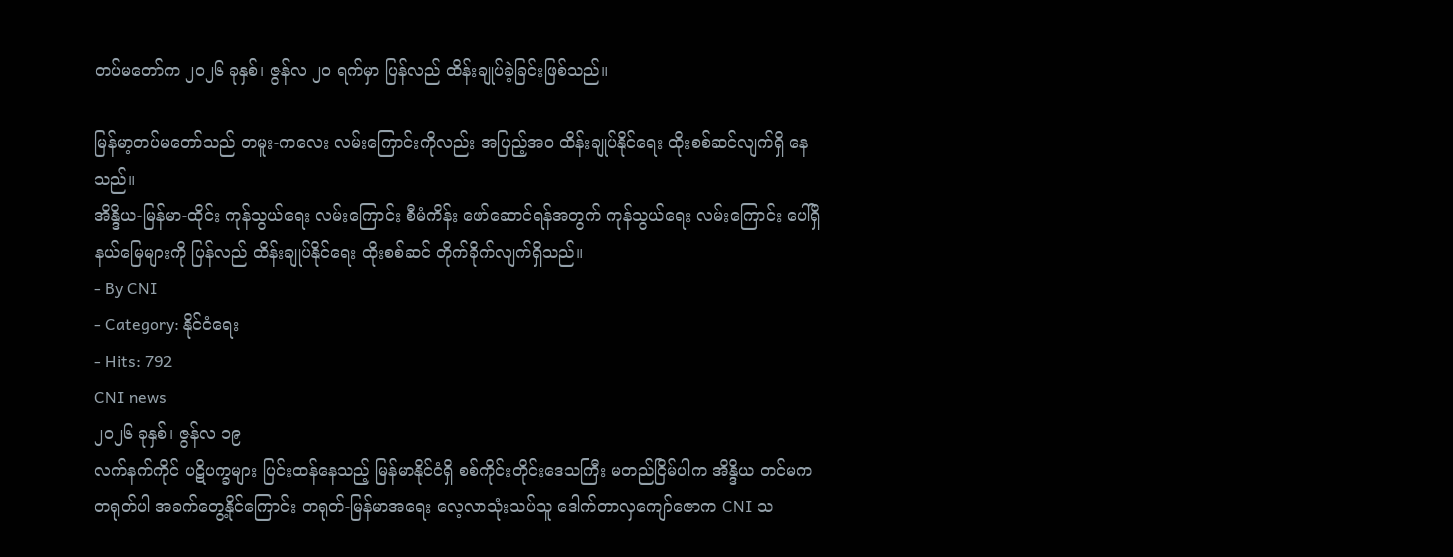တပ်မတော်က ၂၀၂၆ ခုနှစ်၊ ဇွန်လ ၂၀ ရက်မှာ ပြန်လည် ထိန်းချုပ်ခဲ့ခြင်းဖြစ်သည်။

မြန်မာ့တပ်မတော်သည် တမူး-ကလေး လမ်းကြောင်းကိုလည်း အပြည့်အဝ ထိန်းချုပ်နိုင်ရေး ထိုးစစ်ဆင်လျက်ရှိ နေသည်။
အိန္ဒိယ-မြန်မာ-ထိုင်း ကုန်သွယ်ရေး လမ်းကြောင်း စီမံကိန်း ဖော်ဆောင်ရန်အတွက် ကုန်သွယ်ရေး လမ်းကြောင်း ပေါ်ရှိ နယ်မြေများကို ပြန်လည် ထိန်းချုပ်နိုင်ရေး ထိုးစစ်ဆင် တိုက်ခိုက်လျက်ရှိသည်။
- By CNI
- Category: နိုင်ငံရေး
- Hits: 792
CNI news
၂၀၂၆ ခုနှစ်၊ ဇွန်လ ၁၉
လက်နက်ကိုင် ပဋိပက္ခများ ပြင်းထန်နေသည့် မြန်မာနိုင်ငံရှိ စစ်ကိုင်းတိုင်းဒေသကြီး မတည်ငြိမ်ပါက အိန္ဒိယ တင်မက တရုတ်ပါ အခက်တွေ့နိုင်ကြောင်း တရုတ်-မြန်မာအရေး လေ့လာသုံးသပ်သူ ဒေါက်တာလှကျော်ဇောက CNI သ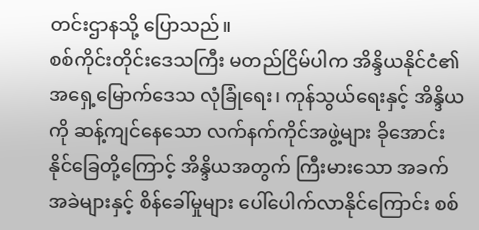တင်းဌာနသို့ ပြောသည်။
စစ်ကိုင်းတိုင်းဒေသကြီး မတည်ငြိမ်ပါက အိန္ဒိယနိုင်ငံ၏ အရှေ့မြောက်ဒေသ လုံခြုံရေး၊ ကုန်သွယ်ရေးနှင့် အိန္ဒိယ ကို ဆန့်ကျင်နေသော လက်နက်ကိုင်အဖွဲ့များ ခိုအောင်းနိုင်ခြေတို့ကြောင့် အိန္ဒိယအတွက် ကြီးမားသော အခက် အခဲများနှင့် စိန်ခေါ်မှုများ ပေါ်ပေါက်လာနိုင်ကြောင်း စစ်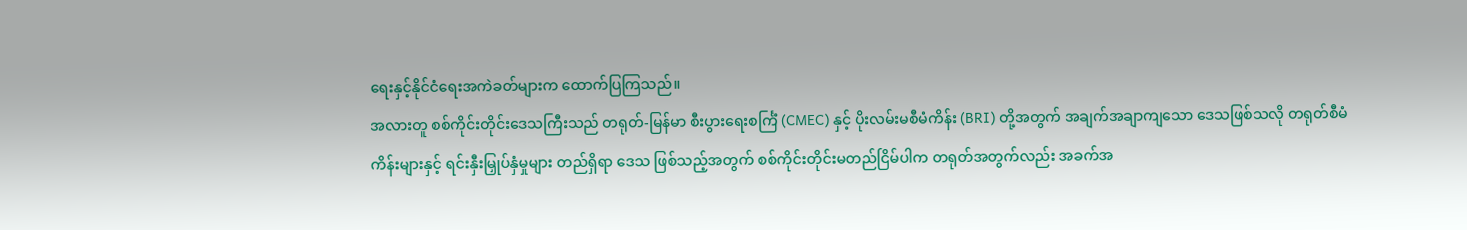ရေးနှင့်နိုင်ငံရေးအကဲခတ်များက ထောက်ပြကြသည်။
အလားတူ စစ်ကိုင်းတိုင်းဒေသကြီးသည် တရုတ်-မြန်မာ စီးပွားရေးစင်္ကြံ (CMEC) နှင့် ပိုးလမ်းမစီမံကိန်း (BRI) တို့အတွက် အချက်အချာကျသော ဒေသဖြစ်သလို တရုတ်စီမံကိန်းများနှင့် ရင်းနှီးမြှုပ်နှံမှုများ တည်ရှိရာ ဒေသ ဖြစ်သည့်အတွက် စစ်ကိုင်းတိုင်းမတည်ငြိမ်ပါက တရုတ်အတွက်လည်း အခက်အ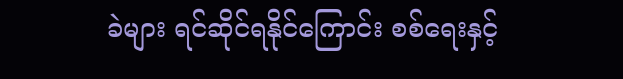ခဲများ ရင်ဆိုင်ရနိုင်ကြောင်း စစ်ရေးနှင့်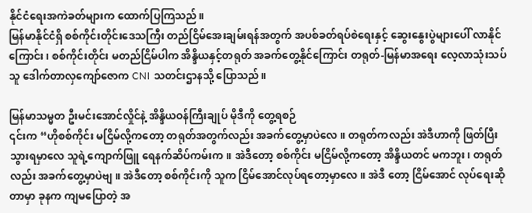နိုင်ငံရေးအကဲခတ်များက ထောက်ပြကြသည်။
မြန်မာနိုင်ငံရှိ စစ်ကိုင်းတိုင်းဒေသကြီး တည်ငြိမ်အေးချမ်းရန်အတွက် အပစ်ခတ်ရပ်စဲရေးနှင့် ဆွေးနွေးပွဲများပေါ် လာနိုင်ကြောင်း၊ စစ်ကိုင်းတိုင်း မတည်ငြိမ်ပါက အိန္ဒိယနှင့်တရုတ် အခက်တွေ့နိုင်ကြောင်း တရုတ်-မြန်မာအရေး လေ့လာသုံးသပ်သူ ဒေါက်တာလှကျော်ဇောက CNI သတင်းဌာနသို့ ပြောသည်။

မြန်မာသမ္မတ ဦးမင်းအောင်လှိုင်နဲ့ အိန္ဒိယဝန်ကြီးချုပ် မိုဒီကို တွေ့ရစဉ်
၎င်းက “ဟိုစစ်ကိုင်း မငြိမ်လို့ကတော့ တရုတ်အတွက်လည်း အခက်တွေ့မှာပဲလေ။ တရုတ်ကလည်း အဲဒီဟာကို ဖြတ်ပြီးသွားရမှာလေ သူရဲ့ကျောက်ဖြူ ရေနက်ဆိပ်ကမ်းက။ အဲဒီတော့ စစ်ကိုင်း မငြိမ်လို့ကတော့ အိန္ဒိယတင် မကဘူး၊ တရုတ်လည်း အခက်တွေ့မှာပဲဗျ။ အဲဒီတော့ စစ်ကိုင်းကို သူက ငြိမ်အောင်လုပ်ရတော့မှာလေ။ အဲဒီ တော့ ငြိမ်အောင် လုပ်ရေးဆိုတာမှာ ခုနက ကျမပြောတဲ့ အ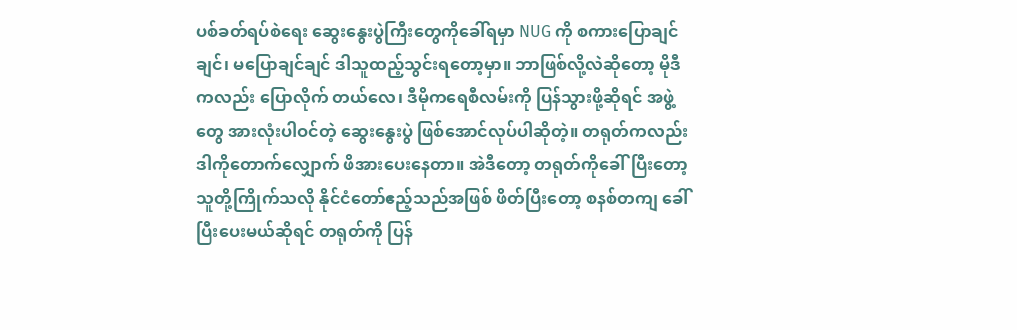ပစ်ခတ်ရပ်စဲရေး ဆွေးနွေးပွဲကြီးတွေကိုခေါ်ရမှာ NUG ကို စကားပြောချင်ချင်၊ မပြောချင်ချင် ဒါသူထည့်သွင်းရတော့မှာ။ ဘာဖြစ်လို့လဲဆိုတော့ မိုဒီကလည်း ပြောလိုက် တယ်လေ၊ ဒီမိုကရေစီလမ်းကို ပြန်သွားဖို့ဆိုရင် အဖွဲ့တွေ အားလုံးပါဝင်တဲ့ ဆွေးနွေးပွဲ ဖြစ်အောင်လုပ်ပါဆိုတဲ့။ တရုတ်ကလည်း ဒါကိုတောက်လျှောက် ဖိအားပေးနေတာ။ အဲဒီတော့ တရုတ်ကိုခေါ်ပြီးတော့ သူတို့ကြိုက်သလို နိုင်ငံတော်ဧည့်သည်အဖြစ် ဖိတ်ပြီးတော့ စနစ်တကျ ခေါ်ပြီးပေးမယ်ဆိုရင် တရုတ်ကို ပြန်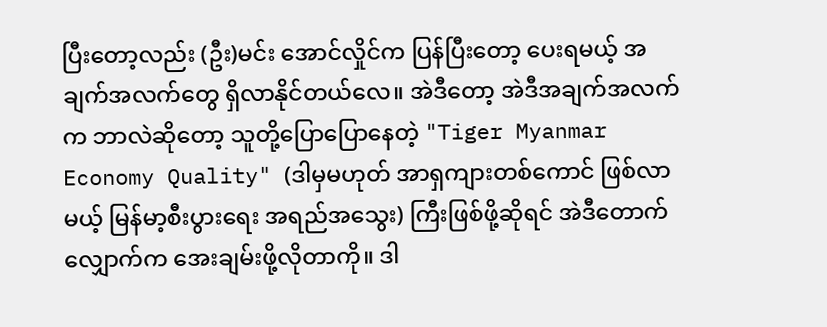ပြီးတော့လည်း (ဦး)မင်း အောင်လှိုင်က ပြန်ပြီးတော့ ပေးရမယ့် အချက်အလက်တွေ ရှိလာနိုင်တယ်လေ။ အဲဒီတော့ အဲဒီအချက်အလက်က ဘာလဲဆိုတော့ သူတို့ပြောပြောနေတဲ့ "Tiger Myanmar Economy Quality" (ဒါမှမဟုတ် အာရှကျားတစ်ကောင် ဖြစ်လာမယ့် မြန်မာ့စီးပွားရေး အရည်အသွေး) ကြီးဖြစ်ဖို့ဆိုရင် အဲဒီတောက်လျှောက်က အေးချမ်းဖို့လိုတာကို။ ဒါ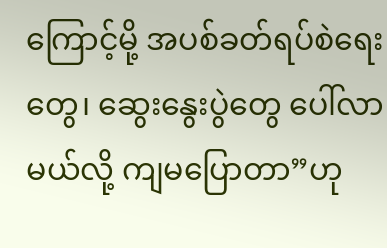ကြောင့်မို့ အပစ်ခတ်ရပ်စဲရေးတွေ၊ ဆွေးနွေးပွဲတွေ ပေါ်လာမယ်လို့ ကျမပြောတာ”ဟု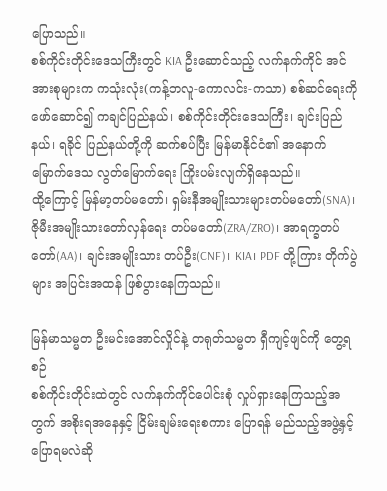ပြောသည်။
စစ်ကိုင်းတိုင်းဒေသကြီးတွင် KIA ဦးဆောင်သည့် လက်နက်ကိုင် အင်အားစုများက ကသုံးလုံး(ကန့်ဘလူ-ကောလင်း-ကသာ) စစ်ဆင်ရေးကို ဖော်ဆောင်၍ ကချင်ပြည်နယ်၊ စစ်ကိုင်းတိုင်းဒေသကြီး၊ ချင်းပြည်နယ်၊ ရခိုင် ပြည်နယ်တို့ကို ဆက်စပ်ပြီး မြန်မာနိုင်ငံ၏ အနောက်မြောက်ဒေသ လွတ်မြောက်ရေး ကြိုးပမ်းလျက်ရှိနေသည်။
ထို့ကြောင့် မြန်မာ့တပ်မတော်၊ ရှမ်းနီအမျိုးသားများတပ်မတော်(SNA)၊ ဇိုမီးအမျိုးသားတော်လှန်ရေး တပ်မတော်(ZRA/ZRO)၊ အာရက္ခတပ်တော်(AA)၊ ချင်းအမျိုးသား တပ်ဦး(CNF)၊ KIA၊ PDF တို့ကြား တိုက်ပွဲများ အပြင်းအထန် ဖြစ်ပွားနေကြသည်။

မြန်မာသမ္မတ ဦးမင်းအောင်လှိုင်နဲ့ တရုတ်သမ္မတ ရှီကျင့်ဖျင်ကို တွေ့ရစဉ်
စစ်ကိုင်းတိုင်းထဲတွင် လက်နက်ကိုင်ပေါင်းစုံ လှုပ်ရှားနေကြသည့်အတွက် အစိုးရအနေနှင့် ငြိမ်းချမ်းရေးစကား ပြောရန် မည်သည့်အဖွဲ့နှင့် ပြောရမလဲဆို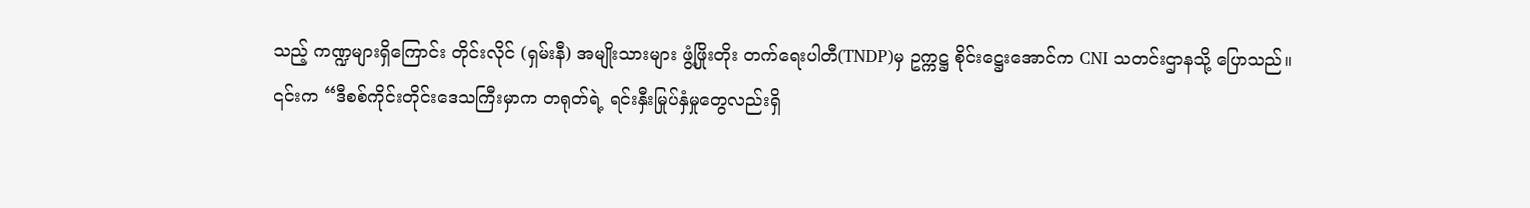သည့် ကဏ္ဍများရှိကြောင်း တိုင်းလိုင် (ရှမ်းနီ) အမျိုးသားများ ဖွံ့ဖြိုးတိုး တက်ရေးပါတီ(TNDP)မှ ဥက္ကဋ္ဌ စိုင်းဋ္ဌေးအောင်က CNI သတင်းဌာနသို့ ပြောသည်။
၎င်းက “ဒီစစ်ကိုင်းတိုင်းဒေသကြီးမှာက တရုတ်ရဲ့ ရင်းနှီးမြုပ်နှံမှုတွေလည်းရှိ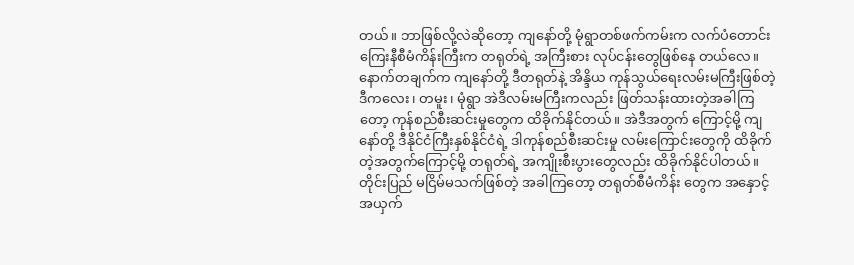တယ်။ ဘာဖြစ်လို့လဲဆိုတော့ ကျနော်တို့ မုံရွာတစ်ဖက်ကမ်းက လက်ပံတောင်း ကြေးနီစီမံကိန်းကြီးက တရုတ်ရဲ့ အကြီးစား လုပ်ငန်းတွေဖြစ်နေ တယ်လေ။ နောက်တချက်က ကျနော်တို့ ဒီတရုတ်နဲ့ အိန္ဒိယ ကုန်သွယ်ရေးလမ်းမကြီးဖြစ်တဲ့ ဒီကလေး၊ တမူး၊ မုံရွာ အဲဒီလမ်းမကြီးကလည်း ဖြတ်သန်းထားတဲ့အခါကြတော့ ကုန်စည်စီးဆင်းမှုတွေက ထိခိုက်နိုင်တယ်။ အဲဒီအတွက် ကြောင့်မို့ ကျနော်တို့ ဒီနိုင်ငံကြီးနှစ်နိုင်ငံရဲ့ ဒါကုန်စည်စီးဆင်းမှု လမ်းကြောင်းတွေကို ထိခိုက်တဲ့အတွက်ကြောင့်မို့ တရုတ်ရဲ့ အကျိုးစီးပွားတွေလည်း ထိခိုက်နိုင်ပါတယ်။ တိုင်းပြည် မငြိမ်မသက်ဖြစ်တဲ့ အခါကြတော့ တရုတ်စီမံကိန်း တွေက အနှောင့်အယှက်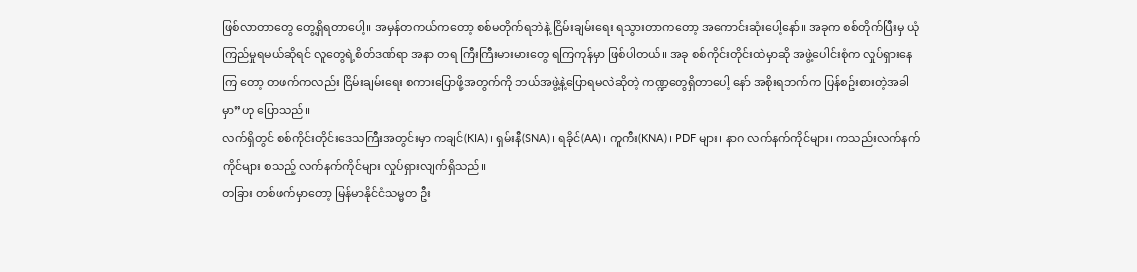ဖြစ်လာတာတွေ တွေ့ရှိရတာပေါ့။ အမှန်တကယ်ကတော့ စစ်မတိုက်ရဘဲနဲ့ ငြိမ်းချမ်းရေး ရသွားတာကတော့ အကောင်းဆုံးပေါ့နော်။ အခုက စစ်တိုက်ပြီးမှ ယုံကြည်မှုရမယ်ဆိုရင် လူတွေရဲ့စိတ်ဒဏ်ရာ အနာ တရ ကြီးကြီးမားမားတွေ ရကြကုန်မှာ ဖြစ်ပါတယ်။ အခု စစ်ကိုင်းတိုင်းထဲမှာဆို အဖွဲ့ပေါင်းစုံက လှုပ်ရှားနေကြ တော့ တဖက်ကလည်း ငြိမ်းချမ်းရေး စကားပြောဖို့အတွက်ကို ဘယ်အဖွဲ့နဲ့ပြောရမလဲဆိုတဲ့ ကဏ္ဍတွေရှိတာပေါ့ နော် အစိုးရဘက်က ပြန်စဥ်းစားတဲ့အခါမှာ”ဟု ပြောသည်။
လက်ရှိတွင် စစ်ကိုင်းတိုင်းဒေသကြီးအတွင်းမှာ ကချင်(KIA)၊ ရှမ်းနီ(SNA)၊ ရခိုင်(AA)၊ ကူကီး(KNA)၊ PDF များ၊ နာဂ လက်နက်ကိုင်များ၊ ကသည်းလက်နက်ကိုင်များ စသည့် လက်နက်ကိုင်များ လှုပ်ရှားလျက်ရှိသည်။
တခြား တစ်ဖက်မှာတော့ မြန်မာနိုင်ငံသမ္မတ ဦး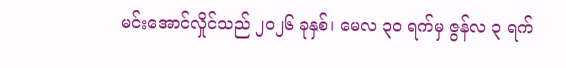မင်းအောင်လှိုင်သည် ၂၀၂၆ ခုနှစ်၊ မေလ ၃၀ ရက်မှ ဇွန်လ ၃ ရက်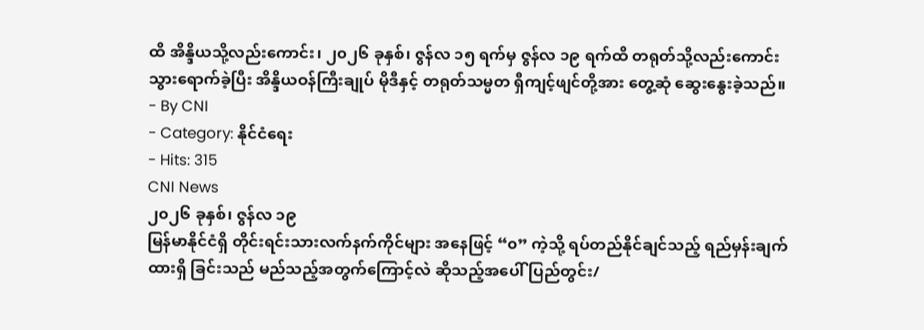ထိ အိန္ဒိယသို့လည်းကောင်း၊ ၂၀၂၆ ခုနှစ်၊ ဇွန်လ ၁၅ ရက်မှ ဇွန်လ ၁၉ ရက်ထိ တရုတ်သို့လည်းကောင်း သွားရောက်ခဲ့ပြီး အိန္ဒိယဝန်ကြီးချုပ် မိုဒီနှင့် တရုတ်သမ္မတ ရှီကျင့်ဖျင်တို့အား တွေ့ဆုံ ဆွေးနွေးခဲ့သည်။
- By CNI
- Category: နိုင်ငံရေး
- Hits: 315
CNI News
၂၀၂၆ ခုနှစ်၊ ဇွန်လ ၁၉
မြန်မာနိုင်ငံရှိ တိုင်းရင်းသားလက်နက်ကိုင်များ အနေဖြင့် “၀” ကဲ့သို့ ရပ်တည်နိုင်ချင်သည့် ရည်မှန်းချက် ထားရှိ ခြင်းသည် မည်သည့်အတွက်ကြောင့်လဲ ဆိုသည့်အပေါ် ပြည်တွင်း/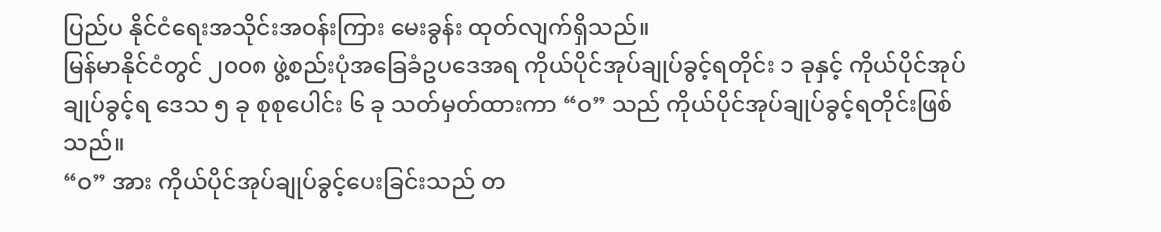ပြည်ပ နိုင်ငံရေးအသိုင်းအဝန်းကြား မေးခွန်း ထုတ်လျက်ရှိသည်။
မြန်မာနိုင်ငံတွင် ၂၀၀၈ ဖွဲ့စည်းပုံအခြေခံဥပဒေအရ ကိုယ်ပိုင်အုပ်ချုပ်ခွင့်ရတိုင်း ၁ ခုနှင့် ကိုယ်ပိုင်အုပ်ချုပ်ခွင့်ရ ဒေသ ၅ ခု စုစုပေါင်း ၆ ခု သတ်မှတ်ထားကာ “ဝ” သည် ကိုယ်ပိုင်အုပ်ချုပ်ခွင့်ရတိုင်းဖြစ်သည်။
“ဝ” အား ကိုယ်ပိုင်အုပ်ချုပ်ခွင့်ပေးခြင်းသည် တ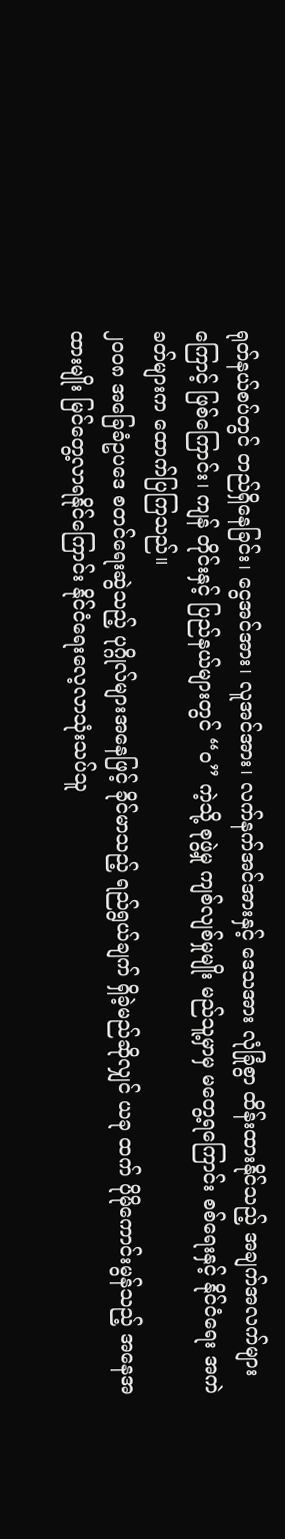ရုတ်နယ်စပ်တွင် တည်ရှိနေခြင်း၊ ငွေအင်အား၊ လူအင်အား၊ လက်နက်အင်အားနှင့် ဒေသအား လုံခြုံစွာ ထိန်းထားနိုင်သည့် အချက်အလက်များကြောင့် ဖြစ်ကြောင်း၊ ကျန် တိုင်းနှင့် ပြည်နယ်များတွင် “ဝ” ကဲ့သို့ စုဖွဲ့မှု ကျစ်လျစ်မှုမျိုး မည်သူ့မှာမှ မတွေ့ရကြောင်း စစ်ရေးနှင့် နိုင်ငံရေး အကဲခတ်များက ထောက်ပြကြသည်။
၂၀၀၈ အခြေခံဥပဒေ စတင်ရေးဆွဲသည့် ပုဂ္ဂိုလ်များအနေဖြင့် ခိုင်မာသည့် ရည်ရွယ်ချက် ရှိခဲ့မည်ဆိုလျှင် ယခု ထက် ပိုမိုကောင်းမွန်သည့် အနေအထားမျိုး မြင်တွေ့လာရနိုင်ကြောင်း နိုင်ငံရေးလေ့လာသုံးသပ်သူ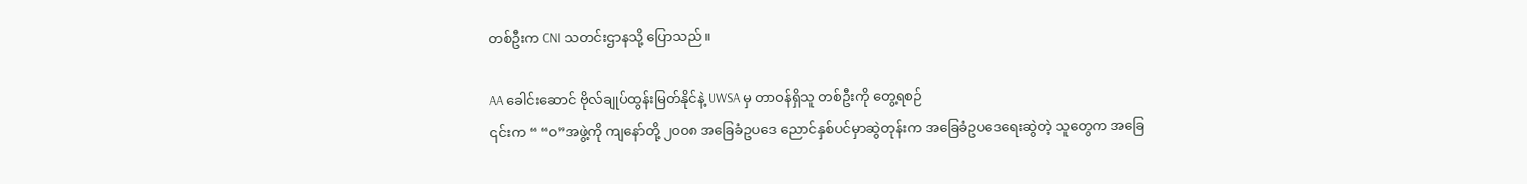တစ်ဦးက CNI သတင်းဌာနသို့ ပြောသည်။

AA ခေါင်းဆောင် ဗိုလ်ချုပ်ထွန်းမြတ်နိုင်နဲ့ UWSA မှ တာဝန်ရှိသူ တစ်ဦးကို တွေ့ရစဉ်
၎င်းက “ “ဝ”အဖွဲ့ကို ကျနော်တို့ ၂၀၀၈ အခြေခံဥပဒေ ညောင်နှစ်ပင်မှာဆွဲတုန်းက အခြေခံဥပဒေရေးဆွဲတဲ့ သူတွေက အခြေ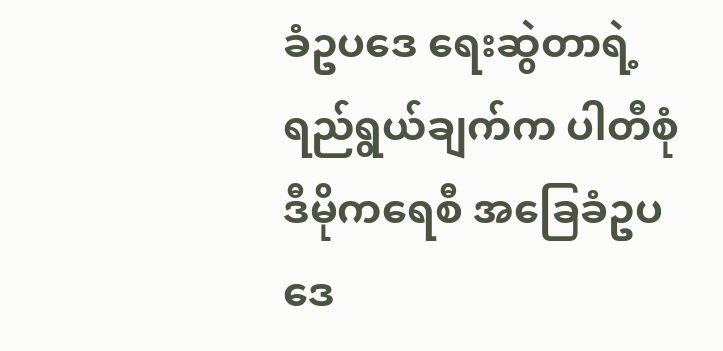ခံဥပဒေ ရေးဆွဲတာရဲ့ ရည်ရွယ်ချက်က ပါတီစုံဒီမိုကရေစီ အခြေခံဥပဒေ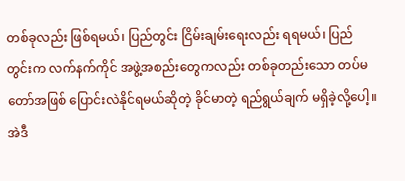တစ်ခုလည်း ဖြစ်ရမယ်၊ ပြည်တွင်း ငြိမ်းချမ်းရေးလည်း ရရမယ်၊ ပြည်တွင်းက လက်နက်ကိုင် အဖွဲ့အစည်းတွေကလည်း တစ်ခုတည်းသော တပ်မတော်အဖြစ် ပြောင်းလဲနိုင်ရမယ်ဆိုတဲ့ ခိုင်မာတဲ့ ရည်ရွယ်ချက် မရှိခဲ့လို့ပေါ့။ အဲဒီ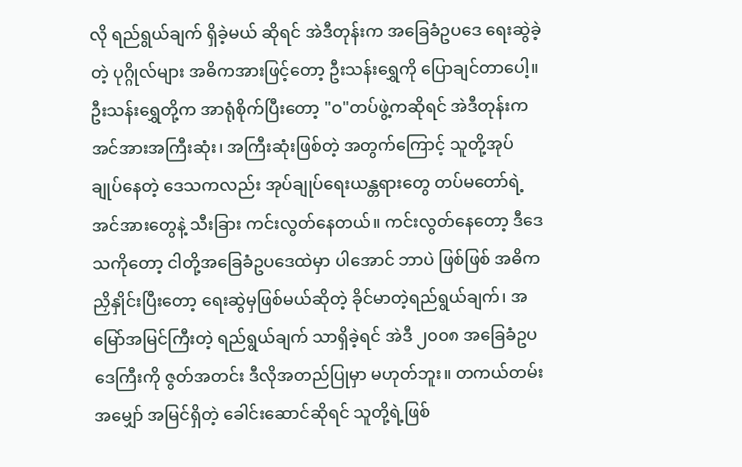လို ရည်ရွယ်ချက် ရှိခဲ့မယ် ဆိုရင် အဲဒီတုန်းက အခြေခံဥပဒေ ရေးဆွဲခဲ့တဲ့ ပုဂ္ဂိုလ်များ အဓိကအားဖြင့်တော့ ဦးသန်းရွှေကို ပြောချင်တာပေါ့။ ဦးသန်းရွှေတို့က အာရုံစိုက်ပြီးတော့ "ဝ"တပ်ဖွဲ့ကဆိုရင် အဲဒီတုန်းက အင်အားအကြီးဆုံး၊ အကြီးဆုံးဖြစ်တဲ့ အတွက်ကြောင့် သူတို့အုပ်ချုပ်နေတဲ့ ဒေသကလည်း အုပ်ချုပ်ရေးယန္တရားတွေ တပ်မတော်ရဲ့ အင်အားတွေနဲ့ သီးခြား ကင်းလွတ်နေတယ်။ ကင်းလွတ်နေတော့ ဒီဒေသကိုတော့ ငါတို့အခြေခံဥပဒေထဲမှာ ပါအောင် ဘာပဲ ဖြစ်ဖြစ် အဓိက ညှိနှိုင်းပြီးတော့ ရေးဆွဲမှဖြစ်မယ်ဆိုတဲ့ ခိုင်မာတဲ့ရည်ရွယ်ချက်၊ အမြော်အမြင်ကြီးတဲ့ ရည်ရွယ်ချက် သာရှိခဲ့ရင် အဲဒီ ၂၀၀၈ အခြေခံဥပဒေကြီးကို ဇွတ်အတင်း ဒီလိုအတည်ပြုမှာ မဟုတ်ဘူး။ တကယ်တမ်း အမျှော် အမြင်ရှိတဲ့ ခေါင်းဆောင်ဆိုရင် သူတို့ရဲ့ဖြစ်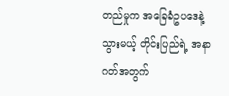တည်မှုက အခြေခံဥပဒေနဲ့သွားမယ့် တိုင်းပြည်ရဲ့ အနာဂတ်အတွက်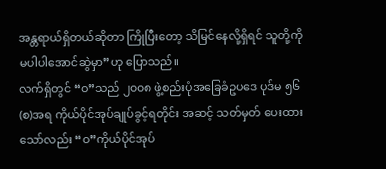အန္တရာယ်ရှိတယ်ဆိုတာ ကြိုပြီးတော့ သိမြင်နေလို့ရှိရင် သူတို့ကို မပါပါအောင်ဆွဲမှာ”ဟု ပြောသည်။
လက်ရှိတွင် “ဝ”သည် ၂၀၀၈ ဖွဲ့စည်းပုံအခြေခံဥပဒေ ပုဒ်မ ၅၆ (စ)အရ ကိုယ်ပိုင်အုပ်ချုပ်ခွင့်ရတိုင်း အဆင့် သတ်မှတ် ပေးထားသော်လည်း “ဝ”ကိုယ်ပိုင်အုပ်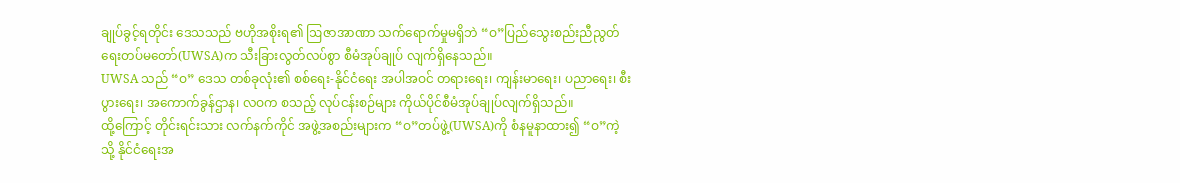ချုပ်ခွင့်ရတိုင်း ဒေသသည် ဗဟိုအစိုးရ၏ ဩဇာအာဏာ သက်ရောက်မှုမရှိဘဲ “ဝ”ပြည်သွေးစည်းညီညွတ်ရေးတပ်မတော်(UWSA)က သီးခြားလွတ်လပ်စွာ စီမံအုပ်ချုပ် လျက်ရှိနေသည်။
UWSA သည် “ဝ” ဒေသ တစ်ခုလုံး၏ စစ်ရေး-နိုင်ငံရေး အပါအဝင် တရားရေး၊ ကျန်းမာရေး၊ ပညာရေး၊ စီးပွားရေး၊ အကောက်ခွန်ဌာန၊ လဝက စသည့် လုပ်ငန်းစဉ်များ ကိုယ်ပိုင်စီမံအုပ်ချုပ်လျက်ရှိသည်။
ထို့ကြောင့် တိုင်းရင်းသား လက်နက်ကိုင် အဖွဲ့အစည်းများက “ဝ”တပ်ဖွဲ့(UWSA)ကို စံနမူနာထား၍ “ဝ”ကဲ့သို့ နိုင်ငံရေးအ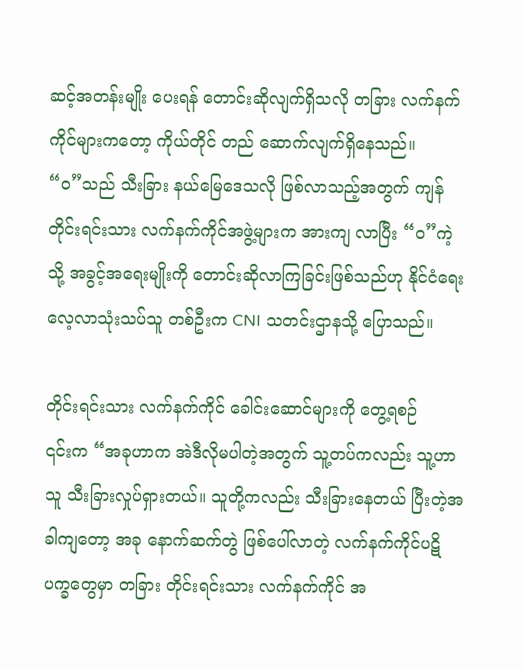ဆင့်အတန်းမျိုး ပေးရန် တောင်းဆိုလျက်ရှိသလို တခြား လက်နက်ကိုင်များကတော့ ကိုယ်တိုင် တည် ဆောက်လျက်ရှိနေသည်။
“ဝ”သည် သီးခြား နယ်မြေဒေသလို ဖြစ်လာသည့်အတွက် ကျန်တိုင်းရင်းသား လက်နက်ကိုင်အဖွဲ့များက အားကျ လာပြီး “ဝ”ကဲ့သို့ အခွင့်အရေးမျိုးကို တောင်းဆိုလာကြခြင်းဖြစ်သည်ဟု နိုင်ငံရေးလေ့လာသုံးသပ်သူ တစ်ဦးက CNI သတင်းဌာနသို့ ပြောသည်။

တိုင်းရင်းသား လက်နက်ကိုင် ခေါင်းဆောင်များကို တွေ့ရစဉ်
၎င်းက “အခုဟာက အဲဒီလိုမပါတဲ့အတွက် သူ့တပ်ကလည်း သူ့ဟာသူ သီးခြားလှုပ်ရှားတယ်။ သူတို့ကလည်း သီးခြားနေတယ် ပြီးတဲ့အခါကျတော့ အခု နောက်ဆက်တွဲ ဖြစ်ပေါ်လာတဲ့ လက်နက်ကိုင်ပဋိပက္ခတွေမှာ တခြား တိုင်းရင်းသား လက်နက်ကိုင် အ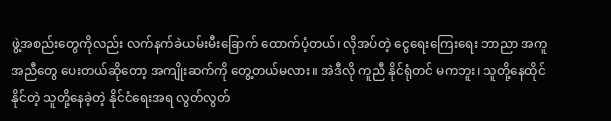ဖွဲ့အစည်းတွေကိုလည်း လက်နက်ခဲယမ်းမီးခြောက် ထောက်ပံ့တယ်၊ လိုအပ်တဲ့ ငွေရေးကြေးရေး ဘာညာ အကူအညီတွေ ပေးတယ်ဆိုတော့ အကျိုးဆက်ကို တွေ့တယ်မလား။ အဲဒီလို ကူညီ နိုင်ရုံတင် မကဘူး၊ သူတို့နေထိုင်နိုင်တဲ့ သူတို့နေခဲ့တဲ့ နိုင်ငံရေးအရ လွတ်လွတ်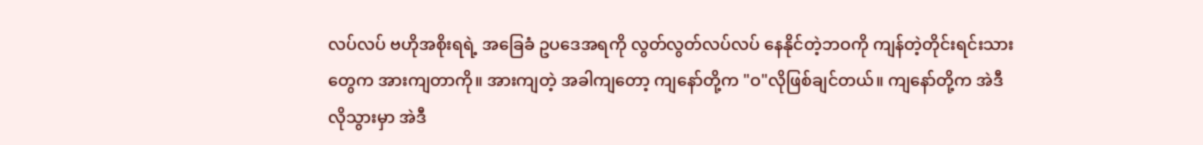လပ်လပ် ဗဟိုအစိုးရရဲ့ အခြေခံ ဥပဒေအရကို လွတ်လွတ်လပ်လပ် နေနိုင်တဲ့ဘဝကို ကျန်တဲ့တိုင်းရင်းသားတွေက အားကျတာကို။ အားကျတဲ့ အခါကျတော့ ကျနော်တို့က "ဝ"လိုဖြစ်ချင်တယ်။ ကျနော်တို့က အဲဒီလိုသွားမှာ အဲဒီ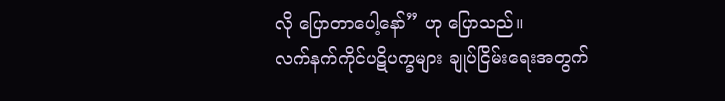လို ပြောတာပေါ့နော်” ဟု ပြောသည်။
လက်နက်ကိုင်ပဋိပက္ခများ ချုပ်ငြိမ်းရေးအတွက်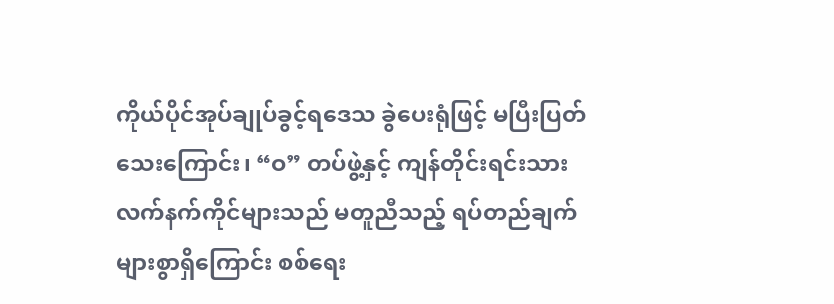ကိုယ်ပိုင်အုပ်ချုပ်ခွင့်ရဒေသ ခွဲပေးရုံဖြင့် မပြီးပြတ်သေးကြောင်း၊ “ဝ” တပ်ဖွဲ့နှင့် ကျန်တိုင်းရင်းသား လက်နက်ကိုင်များသည် မတူညီသည့် ရပ်တည်ချက် များစွာရှိကြောင်း စစ်ရေး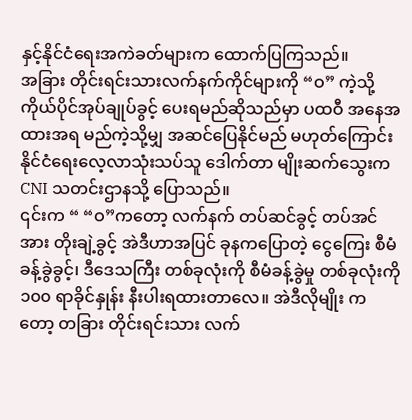နှင့်နိုင်ငံရေးအကဲခတ်များက ထောက်ပြကြသည်။
အခြား တိုင်းရင်းသားလက်နက်ကိုင်များကို “ဝ” ကဲ့သို့ ကိုယ်ပိုင်အုပ်ချုပ်ခွင့် ပေးရမည်ဆိုသည်မှာ ပထဝီ အနေအထားအရ မည်ကဲ့သို့မျှ အဆင်ပြေနိုင်မည် မဟုတ်ကြောင်း နိုင်ငံရေးလေ့လာသုံးသပ်သူ ဒေါက်တာ မျိုးဆက်သွေးက CNI သတင်းဌာနသို့ ပြောသည်။
၎င်းက “ “ဝ”ကတော့ လက်နက် တပ်ဆင်ခွင့် တပ်အင်အား တိုးချဲ့ခွင့် အဲဒီဟာအပြင် ခုနကပြောတဲ့ ငွေကြေး စီမံခန့်ခွဲခွင့်၊ ဒီဒေသကြီး တစ်ခုလုံးကို စီမံခန့်ခွဲမှု တစ်ခုလုံးကို ၁၀၀ ရာခိုင်နှုန်း နီးပါးရထားတာလေ။ အဲဒီလိုမျိုး ကတော့ တခြား တိုင်းရင်းသား လက်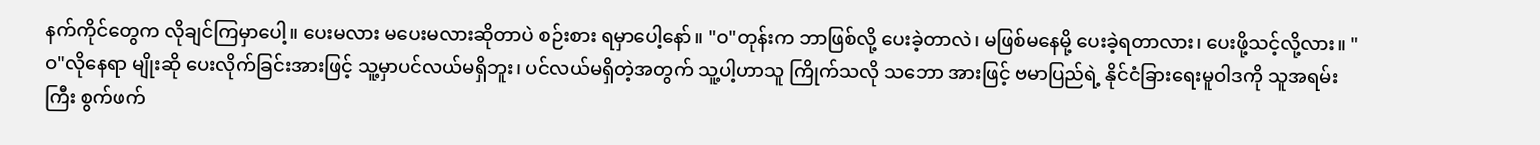နက်ကိုင်တွေက လိုချင်ကြမှာပေါ့။ ပေးမလား မပေးမလားဆိုတာပဲ စဉ်းစား ရမှာပေါ့နော်။ "ဝ"တုန်းက ဘာဖြစ်လို့ ပေးခဲ့တာလဲ၊ မဖြစ်မနေမို့ ပေးခဲ့ရတာလား၊ ပေးဖို့သင့်လို့လား။ "ဝ"လိုနေရာ မျိုးဆို ပေးလိုက်ခြင်းအားဖြင့် သူ့မှာပင်လယ်မရှိဘူး၊ ပင်လယ်မရှိတဲ့အတွက် သူ့ပါ့ဟာသူ ကြိုက်သလို သဘော အားဖြင့် ဗမာပြည်ရဲ့ နိုင်ငံခြားရေးမူဝါဒကို သူအရမ်းကြီး စွက်ဖက်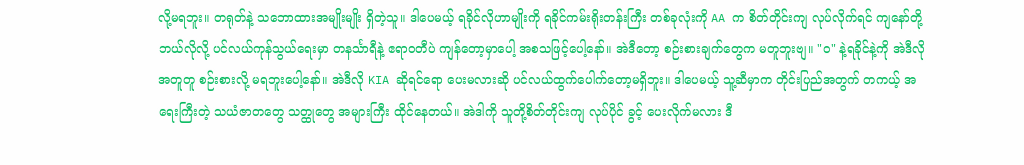လို့မရဘူး။ တရုတ်နဲ့ သဘောထားအမျိုးမျိုး ရှိတဲ့သူ။ ဒါပေမယ့် ရခိုင်လိုဟာမျိုးကို ရခိုင်ကမ်းရိုးတန်းကြီး တစ်ခုလုံးကို AA က စိတ်တိုင်းကျ လုပ်လိုက်ရင် ကျနော်တို့ ဘယ်လိုလို့ ပင်လယ်ကုန်သွယ်ရေးမှာ တနင်္သာရီနဲ့ ဧရာဝတီပဲ ကျန်တော့မှာပေါ့ အစသဖြင့်ပေါ့နော်။ အဲဒီတော့ စဉ်းစားချက်တွေက မတူဘူးဗျ။ "ဝ" နဲ့ရခိုင်နဲ့ကို အဲဒီလို အတူတူ စဉ်းစားလို့ မရဘူးပေါ့နော်။ အဲဒီလို KIA ဆိုရင်ရော ပေးမလားဆို ပင်လယ်ထွက်ပေါက်တော့မရှိဘူး။ ဒါပေမယ့် သူ့ဆီမှာက တိုင်းပြည်အတွက် တကယ့် အရေးကြီးတဲ့ သယံဇာတတွေ သတ္ထုတွေ အများကြီး ထိုင်နေတယ်။ အဲဒါကို သူတို့စိတ်တိုင်းကျ လုပ်ပိုင် ခွင့် ပေးလိုက်မလား ဒီ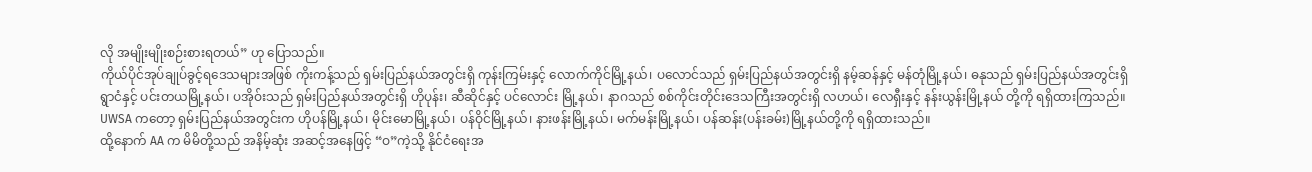လို အမျိုးမျိုးစဉ်းစားရတယ်” ဟု ပြောသည်။
ကိုယ်ပိုင်အုပ်ချုပ်ခွင့်ရဒေသများအဖြစ် ကိုးကန့်သည် ရှမ်းပြည်နယ်အတွင်းရှိ ကုန်းကြမ်းနှင့် လောက်ကိုင်မြို့နယ်၊ ပလောင်သည် ရှမ်းပြည်နယ်အတွင်းရှိ နမ့်ဆန်နှင့် မန်တုံမြို့နယ်၊ ဓနုသည် ရှမ်းပြည်နယ်အတွင်းရှိ ရွာငံနှင့် ပင်းတယမြို့နယ်၊ ပအိုဝ်းသည် ရှမ်းပြည်နယ်အတွင်းရှိ ဟိုပုန်း၊ ဆီဆိုင်နှင့် ပင်လောင်း မြို့နယ်၊ နာဂသည် စစ်ကိုင်းတိုင်းဒေသကြီးအတွင်းရှိ လဟယ်၊ လေရှီးနှင့် နန်းယွန်းမြို့နယ် တို့ကို ရရှိထားကြသည်။
UWSA ကတော့ ရှမ်းပြည်နယ်အတွင်းက ဟိုပန်မြို့နယ်၊ မိုင်းမောမြို့နယ်၊ ပန်ဝိုင်မြို့နယ်၊ နားဖန်းမြို့နယ်၊ မက်မန်းမြို့နယ်၊ ပန်ဆန်း(ပန်းခမ်း)မြို့နယ်တို့ကို ရရှိထားသည်။
ထို့နောက် AA က မိမိတို့သည် အနိမ့်ဆုံး အဆင့်အနေဖြင့် “ဝ”ကဲ့သို့ နိုင်ငံရေးအ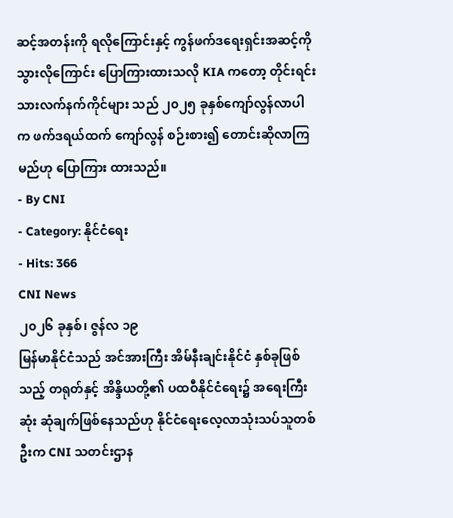ဆင့်အတန်းကို ရလိုကြောင်းနှင့် ကွန်ဖက်ဒရေးရှင်းအဆင့်ကို သွားလိုကြောင်း ပြောကြားထားသလို KIA ကတော့ တိုင်းရင်းသားလက်နက်ကိုင်များ သည် ၂၀၂၅ ခုနှစ်ကျော်လွန်လာပါက ဖက်ဒရယ်ထက် ကျော်လွန် စဉ်းစား၍ တောင်းဆိုလာကြမည်ဟု ပြောကြား ထားသည်။
- By CNI
- Category: နိုင်ငံရေး
- Hits: 366
CNI News
၂၀၂၆ ခုနှစ်၊ ဇွန်လ ၁၉
မြန်မာနိုင်ငံသည် အင်အားကြီး အိမ်နီးချင်းနိုင်ငံ နှစ်ခုဖြစ်သည့် တရုတ်နှင့် အိန္ဒိယတို့၏ ပထဝီနိုင်ငံရေး၌ အရေးကြီးဆုံး ဆုံချက်ဖြစ်နေသည်ဟု နိုင်ငံရေးလေ့လာသုံးသပ်သူတစ်ဦးက CNI သတင်းဌာန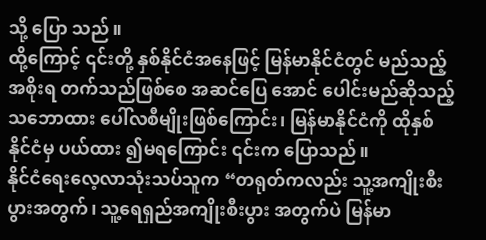သို့ ပြော သည်။
ထို့ကြောင့် ၎င်းတို့ နှစ်နိုင်ငံအနေဖြင့် မြန်မာနိုင်ငံတွင် မည်သည့်အစိုးရ တက်သည်ဖြစ်စေ အဆင်ပြေ အောင် ပေါင်းမည်ဆိုသည့် သဘောထား ပေါ်လစီမျိုးဖြစ်ကြောင်း၊ မြန်မာနိုင်ငံကို ထိုနှစ်နိုင်ငံမှ ပယ်ထား ၍မရကြောင်း ၎င်းက ပြောသည်။
နိုင်ငံရေးလေ့လာသုံးသပ်သူက “တရုတ်ကလည်း သူ့အကျိုးစီးပွားအတွက်၊ သူ့ရေရှည်အကျိုးစီးပွား အတွက်ပဲ မြန်မာ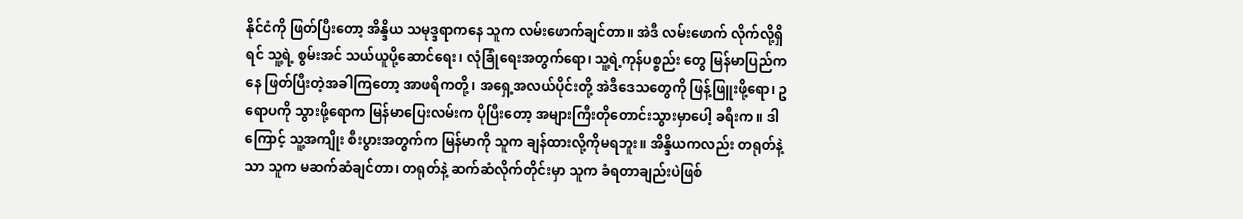နိုင်ငံကို ဖြတ်ပြီးတော့ အိန္ဒိယ သမုဒ္ဒရာကနေ သူက လမ်းဖောက်ချင်တာ။ အဲဒီ လမ်းဖောက် လိုက်လို့ရှိရင် သူ့ရဲ့ စွမ်းအင် သယ်ယူပို့ဆောင်ရေး၊ လုံခြုံရေးအတွက်ရော၊ သူ့ရဲ့ကုန်ပစ္စည်း တွေ မြန်မာပြည်ကနေ ဖြတ်ပြီးတဲ့အခါကြတော့ အာဖရိကတို့၊ အရှေ့အလယ်ပိုင်းတို့ အဲဒီဒေသတွေကို ဖြန့်ဖြူးဖို့ရော၊ ဥရောပကို သွားဖို့ရောက မြန်မာပြေးလမ်းက ပိုပြီးတော့ အများကြီးတိုတောင်းသွားမှာပေါ့ ခရီးက။ ဒါကြောင့် သူ့အကျိုး စီးပွားအတွက်က မြန်မာကို သူက ချန်ထားလို့ကိုမရဘူး။ အိန္ဒိယကလည်း တရုတ်နဲ့သာ သူက မဆက်ဆံချင်တာ၊ တရုတ်နဲ့ ဆက်ဆံလိုက်တိုင်းမှာ သူက ခံရတာချည်းပဲဖြစ်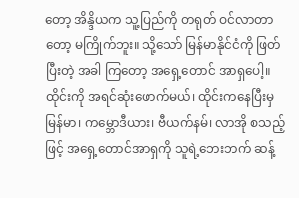တော့ အိန္ဒိယက သူ့ပြည်ကို တရုတ် ဝင်လာတာတော့ မကြိုက်ဘူး။ သို့သော် မြန်မာနိုင်ငံကို ဖြတ်ပြီးတဲ့ အခါ ကြတော့ အရှေ့တောင် အာရှပေါ့။ ထိုင်းကို အရင်ဆုံးဖောက်မယ်၊ ထိုင်းကနေပြီးမှ မြန်မာ၊ ကမ္ဘောဒီယား၊ ဗီယက်နမ်၊ လာအို စသည့်ဖြင့် အရှေ့တောင်အာရှကို သူရဲ့ဘေးဘက် ဆန့်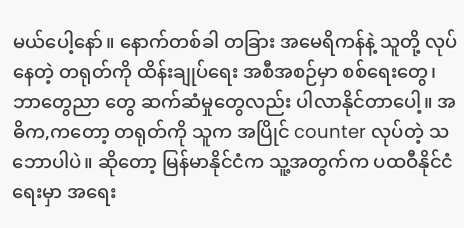မယ်ပေါ့နော်။ နောက်တစ်ခါ တခြား အမေရိကန်နဲ့ သူတို့ လုပ်နေတဲ့ တရုတ်ကို ထိန်းချုပ်ရေး အစီအစဉ်မှာ စစ်ရေးတွေ၊ ဘာတွေညာ တွေ ဆက်ဆံမှုတွေလည်း ပါလာနိုင်တာပေါ့။ အဓိက,ကတော့ တရုတ်ကို သူက အပြိုင် counter လုပ်တဲ့ သဘောပါပဲ။ ဆိုတော့ မြန်မာနိုင်ငံက သူ့အတွက်က ပထဝီနိုင်ငံရေးမှာ အရေး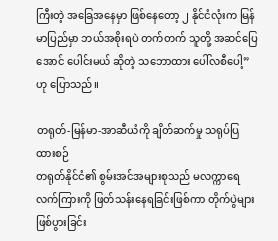ကြီးတဲ့ အခြေအနေမှာ ဖြစ်နေတော့ ၂ နိုင်ငံလုံးက မြန်မာပြည်မှာ ဘယ်အစိုးရပဲ တက်တက် သူတို့ အဆင်ပြေအောင် ပေါင်းမယ် ဆိုတဲ့ သဘောထား ပေါ်လစီပေါ့” ဟု ပြောသည်။

တရုတ်-မြန်မာ-အာဆီယံကို ချိတ်ဆက်မှု သရုပ်ပြထားစဉ်
တရုတ်နိုင်ငံ၏ စွမ်းအင်အများစုသည် မလက္ကာရေလက်ကြားကို ဖြတ်သန်းနေရခြင်းဖြစ်ကာ တိုက်ပွဲများ ဖြစ်ပွားခြင်း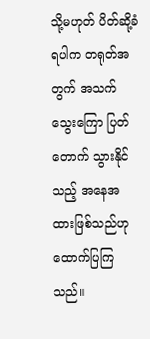သို့မဟုတ် ပိတ်ဆို့ခံရပါက တရုတ်အတွက် အသက်သွေးကြော ပြတ်တောက် သွားနိုင်သည့် အနေအထားဖြစ်သည်ဟု ထောက်ပြကြသည်။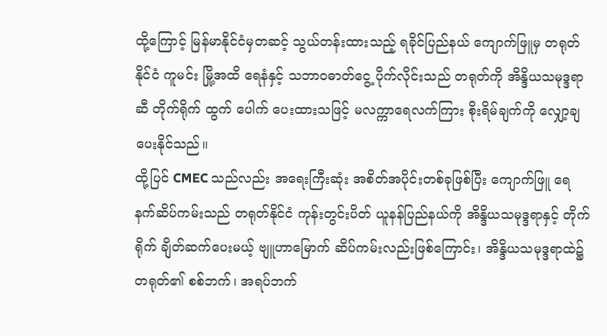ထို့ကြောင့် မြန်မာနိုင်ငံမှတဆင့် သွယ်တန်းထားသည့် ရခိုင်ပြည်နယ် ကျောက်ဖြူမှ တရုတ်နိုင်ငံ ကူမင်း မြို့အထိ ရေနံနှင့် သဘာဝဓာတ်ငွေ့ ပိုက်လိုင်းသည် တရုတ်ကို အိန္ဒိယသမုဒ္ဒရာဆီ တိုက်ရိုက် ထွက် ပေါက် ပေးထားသဖြင့် မလက္ကာရေလက်ကြား စိုးရိမ်ချက်ကို လျှော့ချပေးနိုင်သည်။
ထို့ပြင် CMEC သည်လည်း အရေးကြီးဆုံး အစိတ်အပိုင်းတစ်ခုဖြစ်ပြီး ကျောက်ဖြူ ရေနက်ဆိပ်ကမ်းသည် တရုတ်နိုင်ငံ ကုန်းတွင်းပိတ် ယူနန်ပြည်နယ်ကို အိန္ဒိယသမုဒ္ဒရာနှင့် တိုက်ရိုက် ချိတ်ဆက်ပေးမယ့် ဗျူဟာမြောက် ဆိပ်ကမ်းလည်းဖြစ်ကြောင်း၊ အိန္ဒိယသမုဒ္ဒရာထဲ၌ တရုတ်၏ စစ်ဘက်၊ အရပ်ဘက်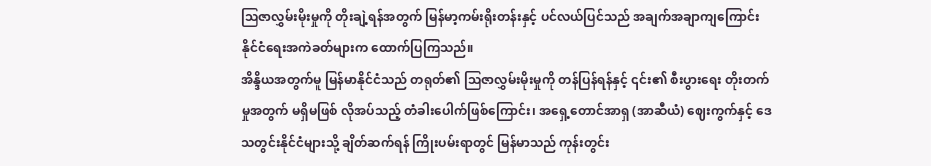ဩဇာလွှမ်းမိုးမှုကို တိုးချဲ့ရန်အတွက် မြန်မာ့ကမ်းရိုးတန်းနှင့် ပင်လယ်ပြင်သည် အချက်အချာကျကြောင်း နိုင်ငံရေးအကဲခတ်များက ထောက်ပြကြသည်။
အိန္ဒိယအတွက်မူ မြန်မာနိုင်ငံသည် တရုတ်၏ ဩဇာလွှမ်းမိုးမှုကို တန်ပြန်ရန်နှင့် ၎င်း၏ စီးပွားရေး တိုးတက်မှုအတွက် မရှိမဖြစ် လိုအပ်သည့် တံခါးပေါက်ဖြစ်ကြောင်း၊ အရှေ့တောင်အာရှ (အာဆီယံ) ဈေးကွက်နှင့် ဒေသတွင်းနိုင်ငံများသို့ ချိတ်ဆက်ရန် ကြိုးပမ်းရာတွင် မြန်မာသည် ကုန်းတွင်း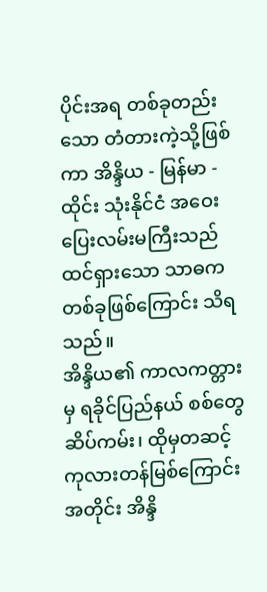ပိုင်းအရ တစ်ခုတည်းသော တံတားကဲ့သို့ဖြစ်ကာ အိန္ဒိယ - မြန်မာ - ထိုင်း သုံးနိုင်ငံ အဝေးပြေးလမ်းမကြီးသည် ထင်ရှားသော သာဓကတစ်ခုဖြစ်ကြောင်း သိရသည်။
အိန္ဒိယ၏ ကာလကတ္တားမှ ရခိုင်ပြည်နယ် စစ်တွေဆိပ်ကမ်း၊ ထိုမှတဆင့် ကုလားတန်မြစ်ကြောင်း အတိုင်း အိန္ဒိ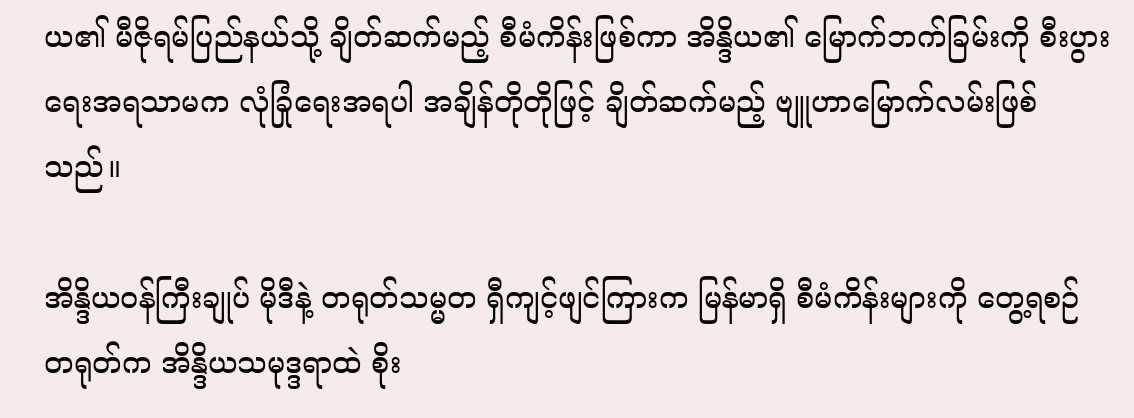ယ၏ မီဇိုရမ်ပြည်နယ်သို့ ချိတ်ဆက်မည့် စီမံကိန်းဖြစ်ကာ အိန္ဒိယ၏ မြောက်ဘက်ခြမ်းကို စီးပွားရေးအရသာမက လုံခြုံရေးအရပါ အချိန်တိုတိုဖြင့် ချိတ်ဆက်မည့် ဗျူဟာမြောက်လမ်းဖြစ်သည်။

အိန္ဒိယဝန်ကြီးချုပ် မိုဒီနဲ့ တရုတ်သမ္မတ ရှီကျင့်ဖျင်ကြားက မြန်မာရှိ စီမံကိန်းများကို တွေ့ရစဉ်
တရုတ်က အိန္ဒိယသမုဒ္ဒရာထဲ စိုး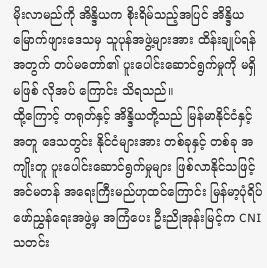မိုးလာမည်ကို အိန္ဒိယက စိုးရိမ်သည့်အပြင် အိန္ဒိယ မြောက်ဖျားဒေသမှ သူပုန်အဖွဲ့များအား ထိန်းချုပ်ရန်အတွက် တပ်မတော်၏ ပူးပေါင်းဆောင်ရွက်မှုကို မရှိမဖြစ် လိုအပ် ကြောင်း သိရသည်။
ထို့ကြောင့် တရုတ်နှင့် အိန္ဒိယတို့သည် မြန်မာနိုင်ငံနှင့်အတူ ဒေသတွင်း နိုင်ငံများအား တစ်ခုနှင့် တစ်ခု အကျိုးတူ ပူးပေါင်းဆောင်ရွက်မှုများ ဖြစ်လာနိုင်သဖြင့် အင်မတန် အရေးကြီးမည်ဟုထင်ကြောင်း မြန်မာ့ပုံရိပ်ဖော်ညွှန်ရေးအဖွဲ့မှ အကြံပေး ဦးညိုအုန်းမြင့်က CNI သတင်း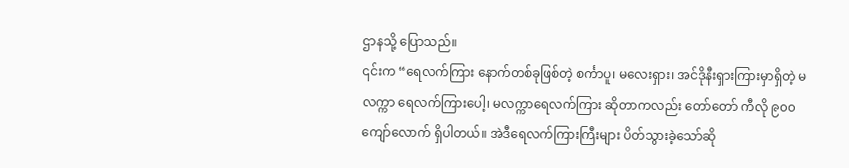ဌာနသို့ ပြောသည်။
၎င်းက “ရေလက်ကြား နောက်တစ်ခုဖြစ်တဲ့ စင်္ကာပူ၊ မလေးရှား၊ အင်ဒိုနီးရှားကြားမှာရှိတဲ့ မလက္ကာ ရေလက်ကြားပေါ့၊ မလက္ကာရေလက်ကြား ဆိုတာကလည်း တော်တော် ကီလို ၉၀၀ ကျော်လောက် ရှိပါတယ်။ အဲဒီရေလက်ကြားကြီးများ ပိတ်သွားခဲ့သော်ဆို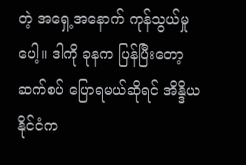တဲ့ အရှေ့အနောက် ကုန်သွယ်မှုပေါ့။ ဒါကို ခုနက ပြန်ပြီးတော့ ဆက်စပ် ပြောရမယ်ဆိုရင် အိန္ဒိယနိုင်ငံက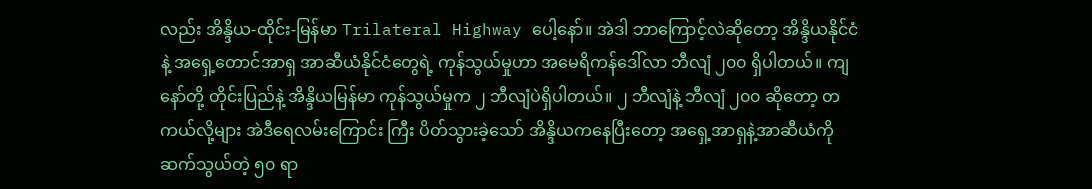လည်း အိန္ဒိယ-ထိုင်း-မြန်မာ Trilateral Highway ပေါ့နော်။ အဲဒါ ဘာကြောင့်လဲဆိုတော့ အိန္ဒိယနိုင်ငံနဲ့ အရှေ့တောင်အာရှ အာဆီယံနိုင်ငံတွေရဲ့ ကုန်သွယ်မှုဟာ အမေရိကန်ဒေါ်လာ ဘီလျံ ၂၀၀ ရှိပါတယ်။ ကျနော်တို့ တိုင်းပြည်နဲ့ အိန္ဒိယမြန်မာ ကုန်သွယ်မှုက ၂ ဘီလျံပဲရှိပါတယ်။ ၂ ဘီလျံနဲ့ ဘီလျံ ၂၀၀ ဆိုတော့ တကယ်လို့များ အဲဒီရေလမ်းကြောင်း ကြီး ပိတ်သွားခဲ့သော် အိန္ဒိယကနေပြီးတော့ အရှေ့အာရှနဲ့အာဆီယံကို ဆက်သွယ်တဲ့ ၅၀ ရာ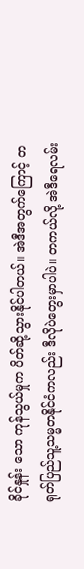ခိုင်နှုန်း သော ကုန်သွယ်မှုက ပိတ်ဆို့သွားနိုင်ပါတယ်။ အဲဒီအတွက်ကြောင့် တရုတ်ပြည်သူ့သမ္မတနိုင်ငံကလည်း ဒီလိုပဲတွေးမှာပါပဲ။ တကယ်လို့ အဲဒီရေလမ်း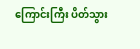ကြောင်းကြီး ပိတ်သွား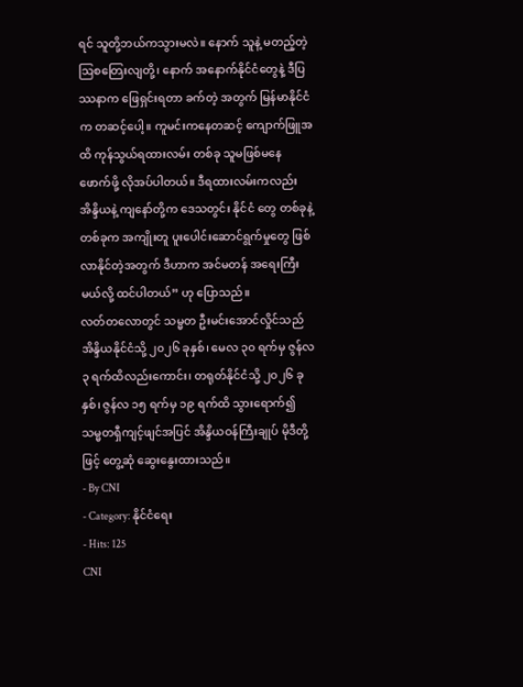ရင် သူတို့ဘယ်ကသွားမလဲ။ နောက် သူနဲ့ မတည့်တဲ့ ဩစတြေးလျတို့၊ နောက် အနောက်နိုင်ငံတွေနဲ့ ဒီပြဿနာက ဖြေရှင်းရတာ ခက်တဲ့ အတွက် မြန်မာနိုင်ငံက တဆင့်ပေါ့။ ကူမင်းကနေတဆင့် ကျောက်ဖြူအထိ ကုန်သွယ်ရထားလမ်း တစ်ခု သူမဖြစ်မနေ ဖောက်ဖို့ လိုအပ်ပါတယ်။ ဒီရထားလမ်းကလည်း အိန္ဒိယနဲ့ ကျနော်တို့က ဒေသတွင်း နိုင်ငံ တွေ တစ်ခုနဲ့တစ်ခုက အကျိုးတူ ပူးပေါင်းဆောင်ရွက်မှုတွေ ဖြစ်လာနိုင်တဲ့အတွက် ဒီဟာက အင်မတန် အရေးကြီးမယ်လို့ ထင်ပါတယ်” ဟု ပြောသည်။
လတ်တလောတွင် သမ္မတ ဦးမင်းအောင်လှိုင်သည် အိန္ဒိယနိုင်ငံသို့ ၂၀၂၆ ခုနှစ်၊ မေလ ၃၀ ရက်မှ ဇွန်လ ၃ ရက်ထိလည်းကောင်း၊ တရုတ်နိုင်ငံသို့ ၂၀၂၆ ခုနှစ်၊ ဇွန်လ ၁၅ ရက်မှ ၁၉ ရက်ထိ သွားရောက်၍ သမ္မတရှီကျင့်ဖျင်အပြင် အိန္ဒိယဝန်ကြီးချုပ် မိုဒီတို့ဖြင့် တွေ့ဆုံ ဆွေးနွေးထားသည်။
- By CNI
- Category: နိုင်ငံရေး
- Hits: 125
CNI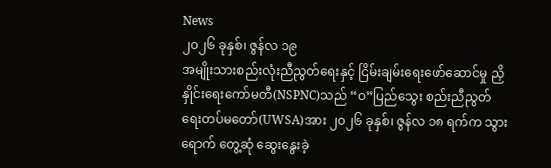News
၂၀၂၆ ခုနှစ်၊ ဇွန်လ ၁၉
အမျိုးသားစည်းလုံးညီညွတ်ရေးနှင့် ငြိမ်းချမ်းရေးဖော်ဆောင်မှု ညှိနှိုင်းရေးကော်မတီ(NSPNC)သည် “ဝ”ပြည်သွေး စည်းညီညွတ်ရေးတပ်မတော်(UWSA)အား ၂၀၂၆ ခုနှစ်၊ ဇွန်လ ၁၈ ရက်က သွားရောက် တွေ့ဆုံ ဆွေးနွေးခဲ့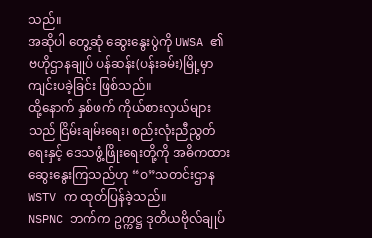သည်။
အဆိုပါ တွေ့ဆုံ ဆွေးနွေးပွဲကို UWSA ၏ ဗဟိုဌာနချုပ် ပန်ဆန်း(ပန်းခမ်း)မြို့မှာ ကျင်းပခဲ့ခြင်း ဖြစ်သည်။
ထို့နောက် နှစ်ဖက် ကိုယ်စားလှယ်များသည် ငြိမ်းချမ်းရေး၊ စည်းလုံးညီညွတ်ရေးနှင့် ဒေသဖွံ့ဖြိုးရေးတို့ကို အဓိကထား ဆွေးနွေးကြသည်ဟု “ဝ”သတင်းဌာန WSTV က ထုတ်ပြန်ခဲ့သည်။
NSPNC ဘက်က ဥက္ကဋ္ဌ ဒုတိယဗိုလ်ချုပ်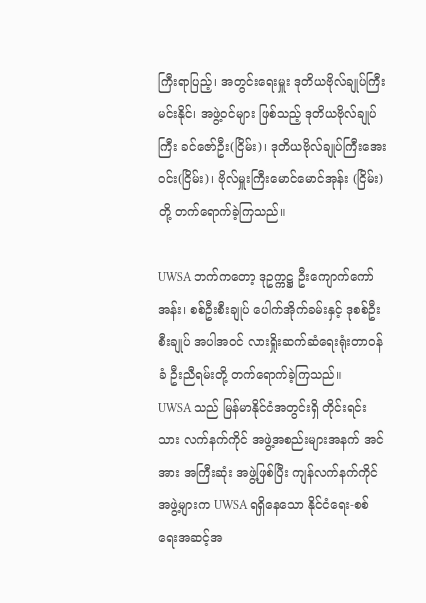ကြီးရာပြည့်၊ အတွင်းရေးမှူး ဒုတိယဗိုလ်ချုပ်ကြီးမင်းနိုင်၊ အဖွဲ့ဝင်များ ဖြစ်သည့် ဒုတိယဗိုလ်ချုပ်ကြီး ခင်ဇော်ဦး(ငြိမ်း)၊ ဒုတိယဗိုလ်ချုပ်ကြီးအေးဝင်း(ငြိမ်း)၊ ဗိုလ်မှူးကြီးမောင်မောင်အုန်း (ငြိမ်း)တို့ တက်ရောက်ခဲ့ကြသည်။

UWSA ဘက်ကတော့ ဒုဥက္ကဋ္ဌ ဦးကျောက်ကော်အန်း၊ စစ်ဦးစီးချုပ် ပေါက်အိုက်ခမ်းနှင့် ဒုစစ်ဦးစီးချုပ် အပါအဝင် လားရှိုးဆက်ဆံရေးရုံးတာဝန်ခံ ဦးညီရမ်းတို့ တက်ရောက်ခဲ့ကြသည်။
UWSA သည် မြန်မာနိုင်ငံအတွင်းရှိ တိုင်းရင်းသား လက်နက်ကိုင် အဖွဲ့အစည်းများအနက် အင်အား အကြီးဆုံး အဖွဲ့ဖြစ်ပြီး ကျန်လက်နက်ကိုင် အဖွဲ့များက UWSA ရရှိနေသော နိုင်ငံရေး-စစ်ရေးအဆင့်အ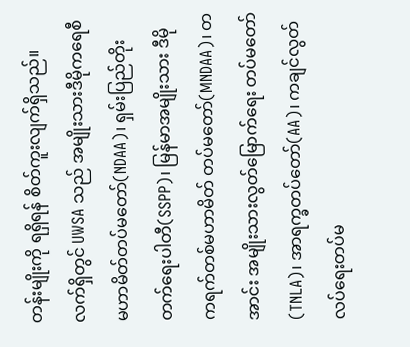တန်းမျိုးကို ရရှိရန် စိတ်ကူးလျက်ရှိသည်။
လက်ရှိတွင် UWSA သည် အမျိုးသားဒီမိုကရေစီမဟာမိတ်တပ်မတော်(NDAA)၊ ရှမ်းပြည်တိုးတက်ရေးပါတီ(SSPP)၊ မြန်မာအမျိုးသား ဒီမိုကရက်တစ်မဟာမိတ် တပ်မတော်(MNDAA)၊ တအာင်း အမျိုးသားလွတ်မြောက်ရေး တပ်မတော် (TNLA)၊ အာရက္ခတပ်တော်(AA)၊ ကချင်လွတ်လပ်ရေးတပ်မ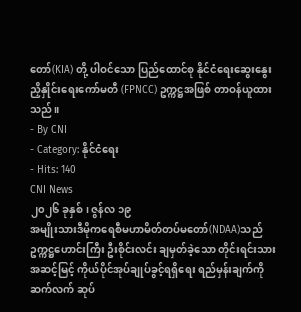တော်(KIA) တို့ ပါဝင်သော ပြည်ထောင်စု နိုင်ငံရေးဆွေးနွေးညှိနှိုင်းရေးကော်မတီ (FPNCC) ဥက္ကဋ္ဌအဖြစ် တာဝန်ယူထားသည်။
- By CNI
- Category: နိုင်ငံရေး
- Hits: 140
CNI News
၂၀၂၆ ခုနှစ်၊ ဇွန်လ ၁၉
အမျိုးသားဒီမိုကရေစီမဟာမိတ်တပ်မတော်(NDAA)သည် ဥက္ကဋ္ဌဟောင်းကြီး ဦးစိုင်းလင်း ချမှတ်ခဲ့သော တိုင်းရင်းသား အဆင့်မြင့် ကိုယ်ပိုင်အုပ်ချုပ်ခွင့်ရရှိရေး ရည်မှန်းချက်ကို ဆက်လက် ဆုပ်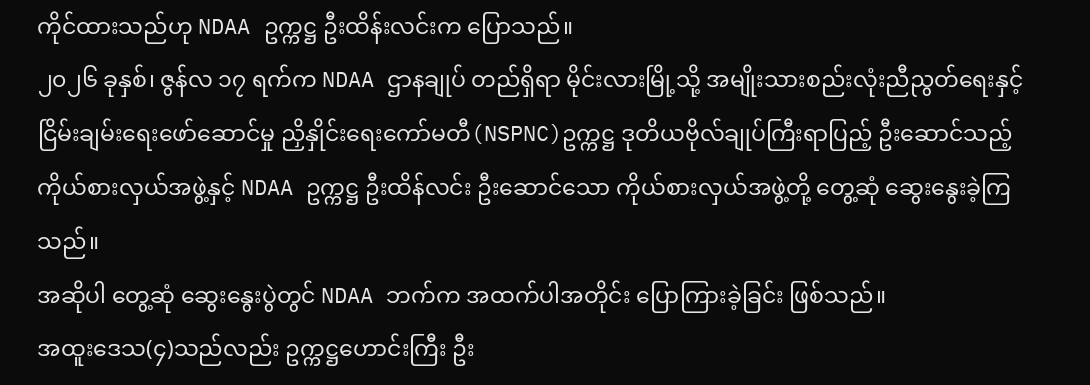ကိုင်ထားသည်ဟု NDAA ဥက္ကဋ္ဌ ဦးထိန်းလင်းက ပြောသည်။
၂၀၂၆ ခုနှစ်၊ ဇွန်လ ၁၇ ရက်က NDAA ဌာနချုပ် တည်ရှိရာ မိုင်းလားမြို့သို့ အမျိုးသားစည်းလုံးညီညွတ်ရေးနှင့် ငြိမ်းချမ်းရေးဖော်ဆောင်မှု ညှိနှိုင်းရေးကော်မတီ(NSPNC)ဥက္ကဋ္ဌ ဒုတိယဗိုလ်ချုပ်ကြီးရာပြည့် ဦးဆောင်သည့် ကိုယ်စားလှယ်အဖွဲ့နှင့် NDAA ဥက္ကဋ္ဌ ဦးထိန်လင်း ဦးဆောင်သော ကိုယ်စားလှယ်အဖွဲ့တို့ တွေ့ဆုံ ဆွေးနွေးခဲ့ကြ သည်။
အဆိုပါ တွေ့ဆုံ ဆွေးနွေးပွဲတွင် NDAA ဘက်က အထက်ပါအတိုင်း ပြောကြားခဲ့ခြင်း ဖြစ်သည်။
အထူးဒေသ(၄)သည်လည်း ဥက္ကဋ္ဌဟောင်းကြီး ဦး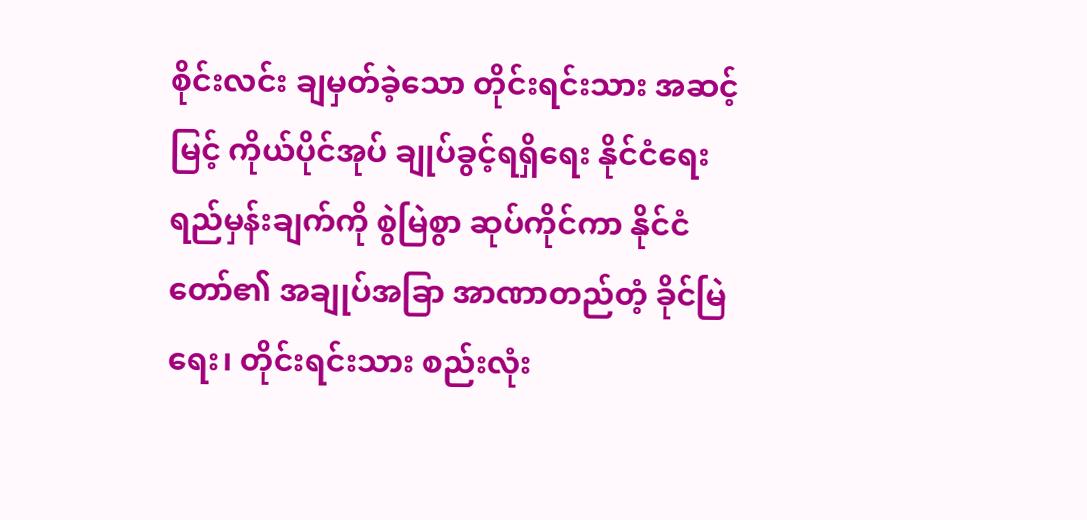စိုင်းလင်း ချမှတ်ခဲ့သော တိုင်းရင်းသား အဆင့်မြင့် ကိုယ်ပိုင်အုပ် ချုပ်ခွင့်ရရှိရေး နိုင်ငံရေး ရည်မှန်းချက်ကို စွဲမြဲစွာ ဆုပ်ကိုင်ကာ နိုင်ငံတော်၏ အချုပ်အခြာ အာဏာတည်တံ့ ခိုင်မြဲ ရေး၊ တိုင်းရင်းသား စည်းလုံး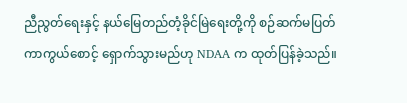ညီညွတ်ရေးနှင့် နယ်မြေတည်တံ့ခိုင်မြဲရေးတို့ကို စဉ်ဆက်မပြတ် ကာကွယ်စောင့် ရှောက်သွားမည်ဟု NDAA က ထုတ်ပြန်ခဲ့သည်။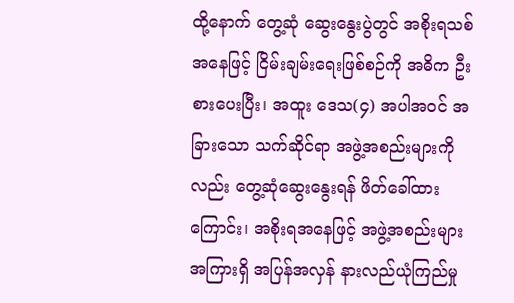ထို့နောက် တွေ့ဆုံ ဆွေးနွေးပွဲတွင် အစိုးရသစ် အနေဖြင့် ငြိမ်းချမ်းရေးဖြစ်စဉ်ကို အဓိက ဦးစားပေးပြီး၊ အထူး ဒေသ(၄) အပါအဝင် အခြားသော သက်ဆိုင်ရာ အဖွဲ့အစည်းများကိုလည်း တွေ့ဆုံဆွေးနွေးရန် ဖိတ်ခေါ်ထား ကြောင်း၊ အစိုးရအနေဖြင့် အဖွဲ့အစည်းများအကြားရှိ အပြန်အလှန် နားလည်ယုံကြည်မှု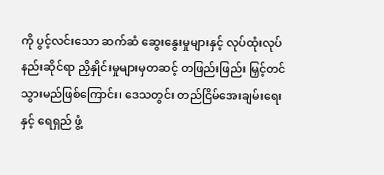ကို ပွင့်လင်းသော ဆက်ဆံ ဆွေးနွေးမှုများနှင့် လုပ်ထုံးလုပ်နည်းဆိုင်ရာ ညှိနှိုင်းမှုများမှတဆင့် တဖြည်းဖြည်း မြှင့်တင်သွားမည်ဖြစ်ကြောင်း၊ ဒေသတွင်း တည်ငြိမ်အေးချမ်းရေးနှင့် ရေရှည် ဖွံ့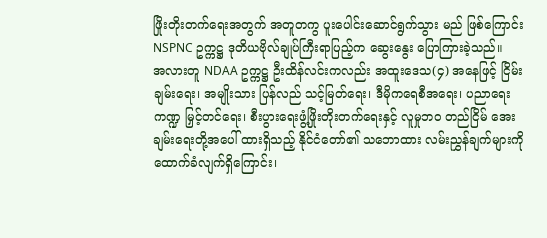ဖြိုးတိုးတက်ရေးအတွက် အတူတကွ ပူးပေါင်းဆောင်ရွက်သွား မည် ဖြစ်ကြောင်း NSPNC ဥက္ကဋ္ဌ ဒုတိယဗိုလ်ချုပ်ကြီးရာပြည့်က ဆွေးနွေး ပြောကြားခဲ့သည်။
အလားတူ NDAA ဥက္ကဋ္ဌ ဦးထိန်လင်းကလည်း အထူးဒေသ(၄) အနေဖြင့် ငြိမ်းချမ်းရေး၊ အမျိုးသား ပြန်လည် သင့်မြတ်ရေး၊ ဒီမိုကရေစီအရေး၊ ပညာရေးကဏ္ဍ မြှင့်တင်ရေး၊ စီးပွားရေးဖွံ့ဖြိုးတိုးတက်ရေးနှင့် လူမှုဘဝ တည်ငြိမ် အေးချမ်းရေးတို့အပေါ် ထားရှိသည့် နိုင်ငံတော်၏ သဘောထား လမ်းညွှန်ချက်များကို ထောက်ခံလျက်ရှိကြောင်း၊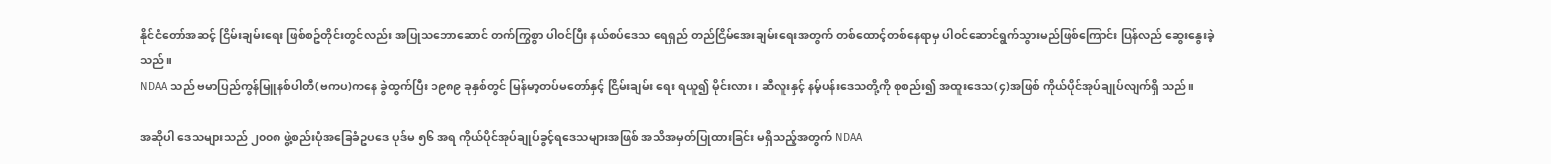နိုင်ငံတော်အဆင့် ငြိမ်းချမ်းရေး ဖြစ်စဥ်တိုင်းတွင်လည်း အပြုသဘောဆောင် တက်ကြွစွာ ပါဝင်ပြီး နယ်စပ်ဒေသ ရေရှည် တည်ငြိမ်အေးချမ်းရေးအတွက် တစ်ထောင့်တစ်နေရာမှ ပါဝင်ဆောင်ရွက်သွားမည်ဖြစ်ကြောင်း ပြန်လည် ဆွေးနွေးခဲ့သည်။
NDAA သည် ဗမာပြည်ကွန်မြူနစ်ပါတီ(ဗကပ)ကနေ ခွဲထွက်ပြီး ၁၉၈၉ ခုနှစ်တွင် မြန်မာ့တပ်မတော်နှင့် ငြိမ်းချမ်း ရေး ရယူ၍ မိုင်းလား၊ ဆီလူးနှင့် နမ့်ပန်းဒေသတို့ကို စုစည်း၍ အထူးဒေသ(၄)အဖြစ် ကိုယ်ပိုင်အုပ်ချုပ်လျက်ရှိ သည်။

အဆိုပါ ဒေသများသည် ၂၀၀၈ ဖွဲ့စည်းပုံအခြေခံဥပဒေ ပုဒ်မ ၅၆ အရ ကိုယ်ပိုင်အုပ်ချုပ်ခွင့်ရဒေသများအဖြစ် အသိအမှတ်ပြုထားခြင်း မရှိသည့်အတွက် NDAA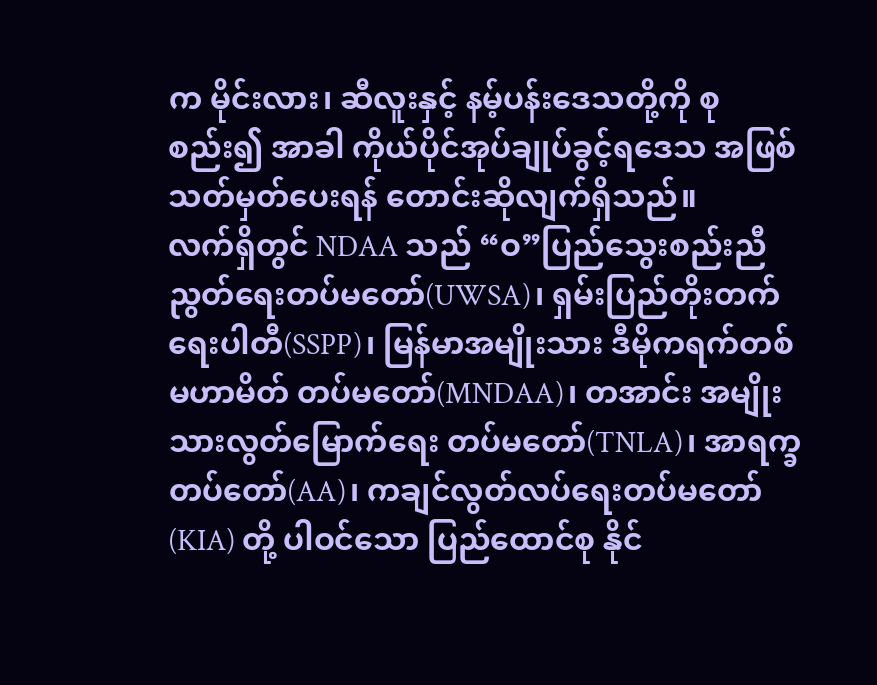က မိုင်းလား၊ ဆီလူးနှင့် နမ့်ပန်းဒေသတို့ကို စုစည်း၍ အာခါ ကိုယ်ပိုင်အုပ်ချုပ်ခွင့်ရဒေသ အဖြစ် သတ်မှတ်ပေးရန် တောင်းဆိုလျက်ရှိသည်။
လက်ရှိတွင် NDAA သည် “ဝ”ပြည်သွေးစည်းညီညွတ်ရေးတပ်မတော်(UWSA)၊ ရှမ်းပြည်တိုးတက်ရေးပါတီ(SSPP)၊ မြန်မာအမျိုးသား ဒီမိုကရက်တစ် မဟာမိတ် တပ်မတော်(MNDAA)၊ တအာင်း အမျိုးသားလွတ်မြောက်ရေး တပ်မတော်(TNLA)၊ အာရက္ခတပ်တော်(AA)၊ ကချင်လွတ်လပ်ရေးတပ်မတော်(KIA) တို့ ပါဝင်သော ပြည်ထောင်စု နိုင်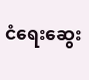ငံရေးဆွေး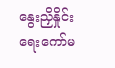နွေးညှိနှိုင်းရေးကော်မ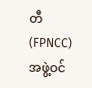တီ (FPNCC) အဖွဲ့ဝင်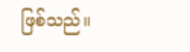ဖြစ်သည်။